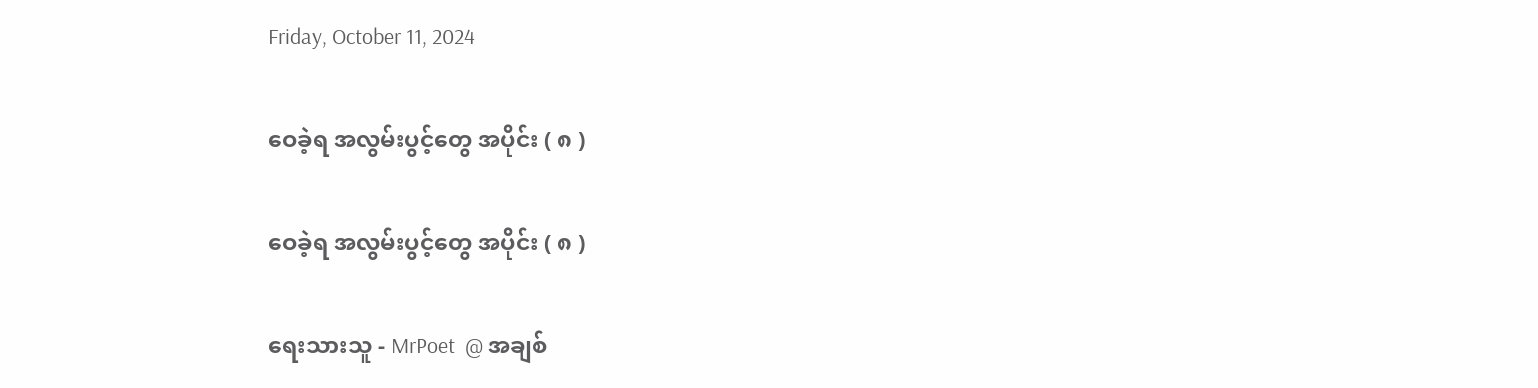Friday, October 11, 2024

ဝေခဲ့ရ အလွမ်းပွင့်တွေ အပိုင်း ( ၈ )

ဝေခဲ့ရ အလွမ်းပွင့်တွေ အပိုင်း ( ၈ )

ရေးသားသူ - MrPoet  @ အချစ်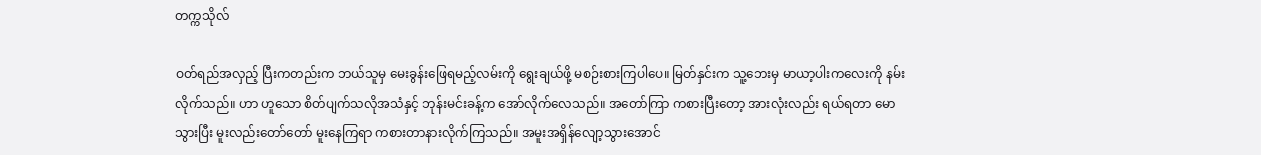တက္ကသိုလ်

ဝတ်ရည်အလှည့် ပြီးကတည်းက ဘယ်သူမှ မေးခွန်းဖြေရမည့်လမ်းကို ရွေးချယ်ဖို့ မစဉ်းစားကြပါပေ။ မြတ်နှင်းက သူ့ဘေးမှ မာယာ့ပါးကလေးကို နမ်းလိုက်သည်။ ဟာ ဟူသော စိတ်ပျက်သလိုအသံနှင့် ဘုန်းမင်းခန့်က အော်လိုက်လေသည်။ အတော်ကြာ ကစားပြီးတော့ အားလုံးလည်း ရယ်ရတာ မောသွားပြီး မူးလည်းတော်တော် မူးနေကြရာ ကစားတာနားလိုက်ကြသည်။ အမူးအရှိန်လျော့သွားအောင်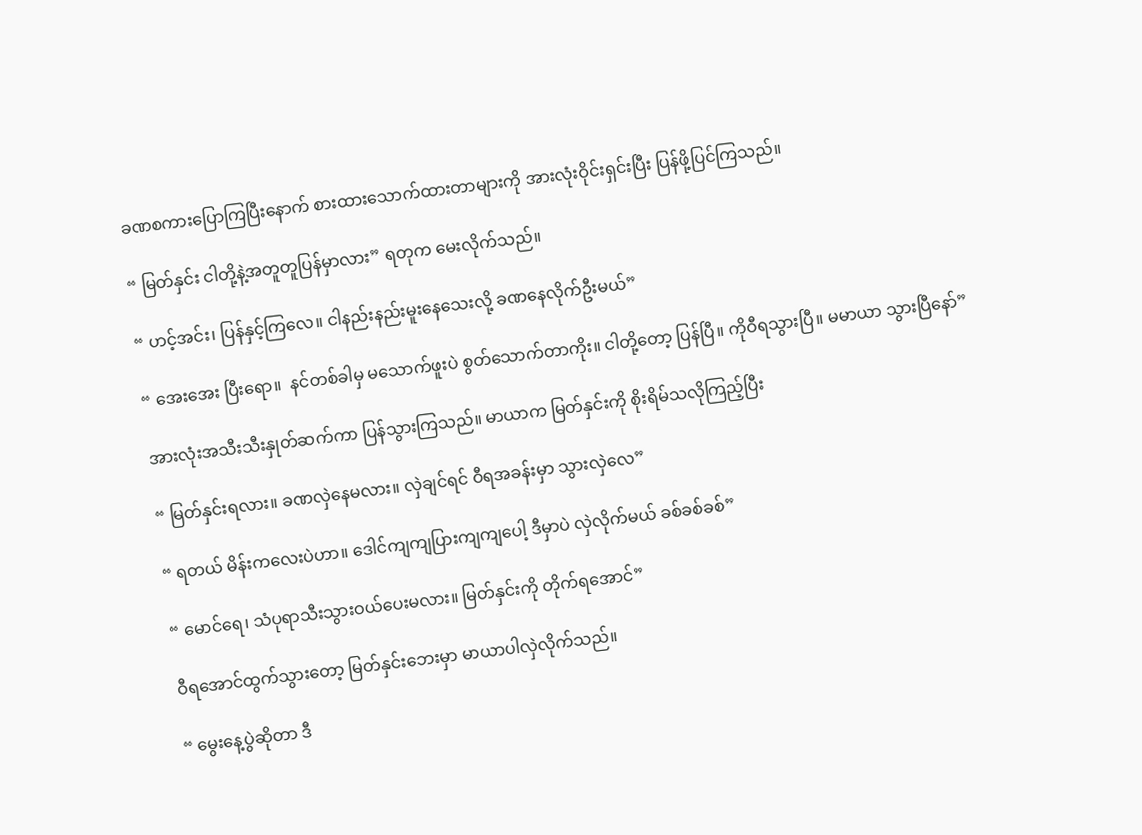ခဏစကားပြောကြပြီးနောက် စားထားသောက်ထားတာများကို အားလုံးဝိုင်းရှင်းပြီး ပြန်ဖို့ပြင်ကြသည်။

“ မြတ်နှင်း ငါတို့နဲ့အတူတူပြန်မှာလား” ရတုက မေးလိုက်သည်။

“ ဟင့်အင်း၊ ပြန်နှင့်ကြလေ။ ငါနည်းနည်းမူးနေသေးလို့ ခဏနေလိုက်ဦးမယ်”

“ အေးအေး ပြီးရော။  နင်တစ်ခါမှ မသောက်ဖူးပဲ စွတ်သောက်တာကိုး။ ငါတို့တော့ ပြန်ပြီ။ ကိုဝီရသွားပြီ။ မမာယာ သွားပြီနော်”

အားလုံးအသီးသီးနှုတ်ဆက်ကာ ပြန်သွားကြသည်။ မာယာက မြတ်နှင်းကို စိုးရိမ်သလိုကြည့်ပြီး

“ မြတ်နှင်းရလား။ ခဏလှဲနေမလား။ လှဲချင်ရင် ဝီရအခန်းမှာ သွားလှဲလေ”

“ ရတယ် မိန်းကလေးပဲဟာ။ ဒေါင်ကျကျပြားကျကျပေါ့ ဒီမှာပဲ လှဲလိုက်မယ် ခစ်ခစ်ခစ်”

“ မောင်ရေ၊ သံပုရာသီးသွားဝယ်ပေးမလား။ မြတ်နှင်းကို တိုက်ရအောင်”

ဝီရအောင်ထွက်သွားတော့ မြတ်နှင်းဘေးမှာ မာယာပါလှဲလိုက်သည်။

“ မွေးနေ့ပွဲဆိုတာ ဒီ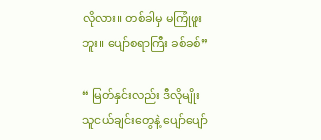လိုလား။ တစ်ခါမှ မကြုံဖူးဘူး။ ပျော်စရာကြီး ခစ်ခစ်”

“ မြတ်နှင်းလည်း ဒီလိုမျိုး သူငယ်ချင်းတွေနဲ့ ပျော်ပျော်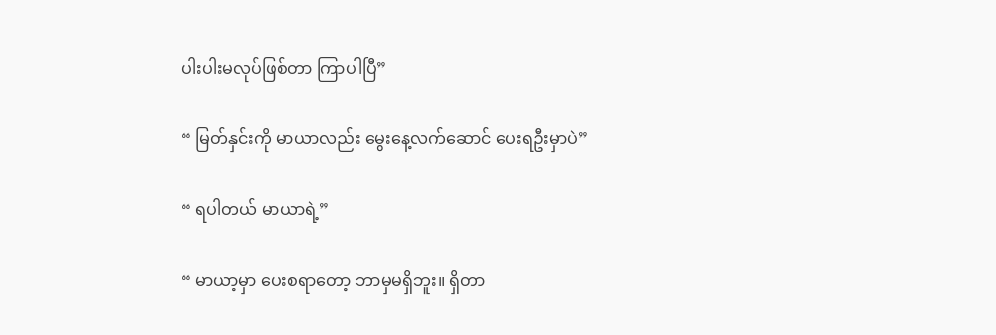ပါးပါးမလုပ်ဖြစ်တာ ကြာပါပြီ”

“ မြတ်နှင်းကို မာယာလည်း မွေးနေ့လက်ဆောင် ပေးရဦးမှာပဲ”

“ ရပါတယ် မာယာရဲ့”

“ မာယာ့မှာ ပေးစရာတော့ ဘာမှမရှိဘူး။ ရှိတာ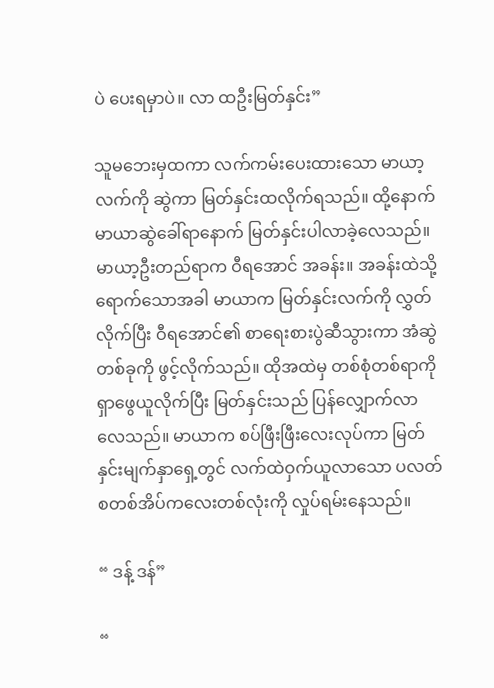ပဲ ပေးရမှာပဲ။ လာ ထဦးမြတ်နှင်း”

သူမဘေးမှထကာ လက်ကမ်းပေးထားသော မာယာ့လက်ကို ဆွဲကာ မြတ်နှင်းထလိုက်ရသည်။ ထို့နောက် မာယာဆွဲခေါ်ရာနောက် မြတ်နှင်းပါလာခဲ့လေသည်။ မာယာ့ဦးတည်ရာက ဝီရအောင် အခန်း။ အခန်းထဲသို့ ရောက်သောအခါ မာယာက မြတ်နှင်းလက်ကို လွှတ်လိုက်ပြီး ဝီရအောင်၏ စာရေးစားပွဲဆီသွားကာ အံဆွဲတစ်ခုကို ဖွင့်လိုက်သည်။ ထိုအထဲမှ တစ်စုံတစ်ရာကို ရှာဖွေယူလိုက်ပြီး မြတ်နှင်းသည် ပြန်လျှောက်လာလေသည်။ မာယာက စပ်ဖြီးဖြီးလေးလုပ်ကာ မြတ်နှင်းမျက်နှာရှေ့တွင် လက်ထဲဝှက်ယူလာသော ပလတ်စတစ်အိပ်ကလေးတစ်လုံးကို လှုပ်ရမ်းနေသည်။

“ ဒန့် ဒန်”

“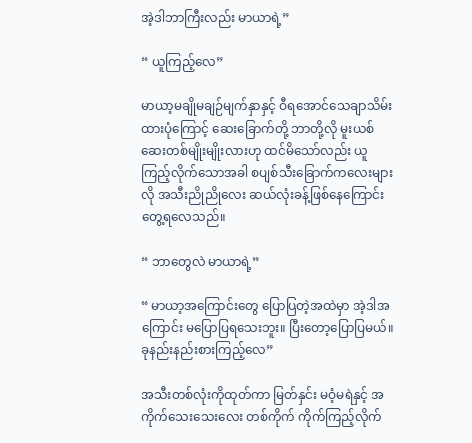အဲ့ဒါဘာကြီးလည်း မာယာရဲ့”

“ ယူကြည့်လေ”

မာယာ့မချိုမချဉ်မျက်နှာနှင့် ဝီရအောင်သေချာသိမ်းထားပုံကြောင့် ဆေးခြောက်တို့ ဘာတို့လို မူးယစ်ဆေးတစ်မျိုးမျိုးလားဟု ထင်မိသော်လည်း ယူကြည့်လိုက်သောအခါ စပျစ်သီးခြောက်ကလေးများလို အသီးညိုညိုလေး ဆယ်လုံးခန့်ဖြစ်နေကြောင်း တွေ့ရလေသည်။

“ ဘာတွေလဲ မာယာရဲ့”

“ မာယာ့အကြောင်းတွေ ပြောပြတဲ့အထဲမှာ အဲ့ဒါအကြောင်း မပြောပြရသေးဘူး။ ပြီးတော့ပြောပြမယ်။ ခုနည်းနည်းစားကြည့်လေ”

အသီးတစ်လုံးကိုထုတ်ကာ မြတ်နှင်း မဝံ့မရဲနှင့် အကိုက်သေးသေးလေး တစ်ကိုက် ကိုက်ကြည့်လိုက်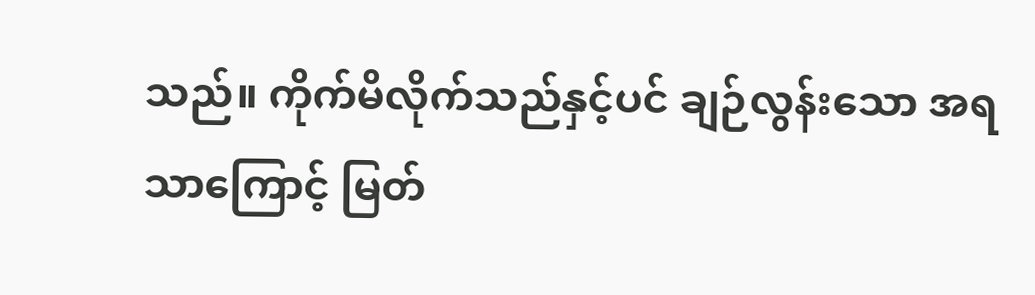သည်။ ကိုက်မိလိုက်သည်နှင့်ပင် ချဉ်လွန်းသော အရသာကြောင့် မြတ်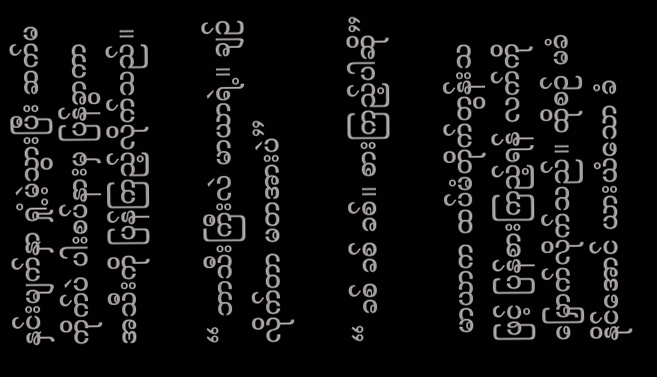နှင်းမျက်နှာ ရှုံ့မဲ့သွားပြီး ဆက်မကိုက်ပဲ ပါးစပ်နားမှ ပြန်ခွာကာ အသီးကို ပြန်ကြည့်လိုက်သည်။

“ ဘာသီးကြီးလဲ မာယာရဲ့။ ချဉ်လိုက်တာ မတအားပဲ”

“ ခစ် ခစ် ခစ်။ စားကြည့်ပါဆို”

 မာယာက ထပ်မံတိုက်တွန်းသဖြင့် ပြန်စားကြည့်ရန် လက်ကို မြှောက်လိုက်သည်။ ထိုစဉ် မခံနိုင်အောင် ယားယံသော ခံ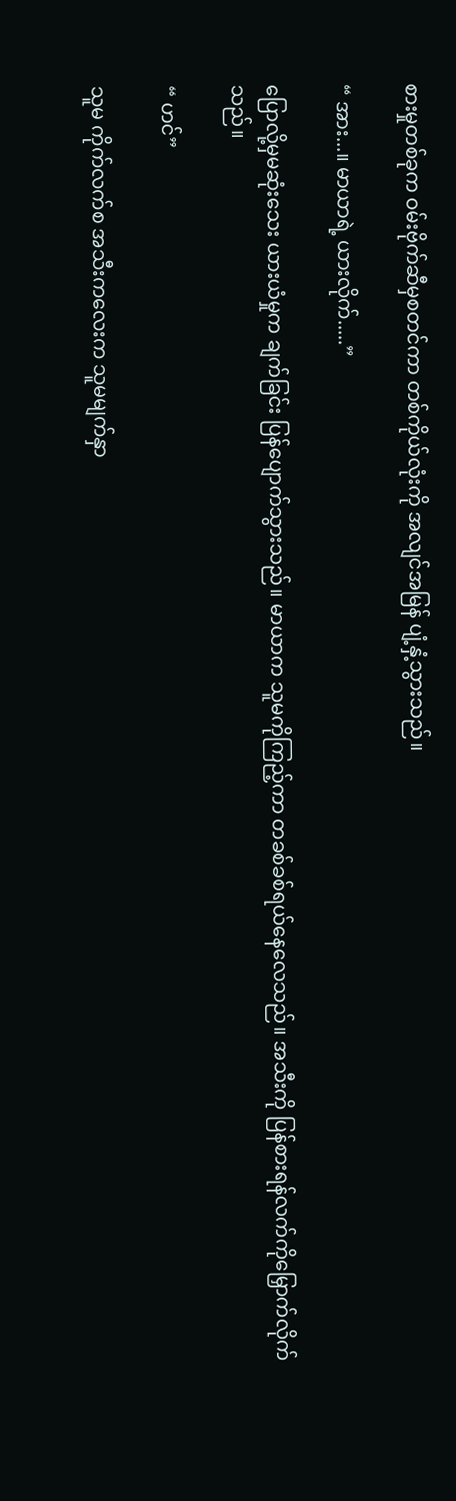စားမှုတစ်ခုက ဝမ်းဗိုက်ဆီမှစတင်ကာ တစ်ကိုယ်လုံးကို အလျင်အမြန် ပျံ့နှံ့သွားသည်။

“ အား...။ မာယာရဲ့ ယားလိုက်.....”

ပြောလို့မှမဆုံးသေး ယားယံမှုက ချက်ခြင်း ပြန်ပျောက်သွားသည်။ မာယာက သူမကိုကြည့်ကာ တခစ်ခစ်ရယ်နေလေသည်။ အသီးကို ပြန်စားရန်လက်ကိုမြှောက်လိုက်သည်။

“ ဟင်”

သူမ ကိုက်လက်စ အသီးကလေးက သူမမျက်နှာ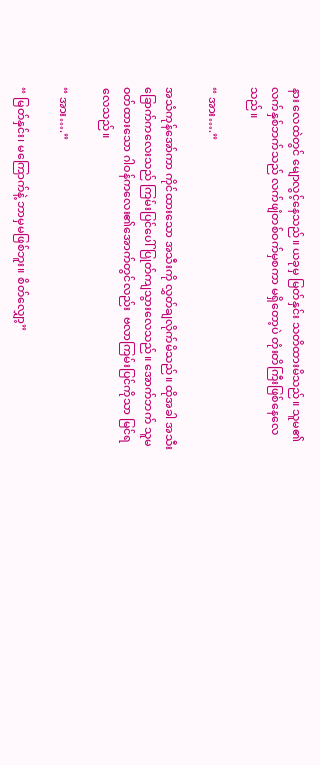နား လေထဲတွင် မျောလွင့်နေသည်။ ယခုမှ မြတ်နှင်း သတိထားမိသည်။ သူမ၏လက်နှစ်ဘက်သည် လက်ဖျံတစ်ဝက်မှစကာ မရှိတော့ပဲ တုံးတိကြီးဖြစ်နေလေသည်။

“ အား….”

အသံကုန်အော်ကာ ကိုင်ထားသော အသီးကို လွှတ်ချလိုက်မိသည်။ ထိုအခါ အသီးခြောက်ကလေးသည် ကြမ်းပြင်ပေါ် ပြုတ်ကျသွားလေသည်။ အောက်ဘက် သူမဝတ်ထားသော ဂါဝန်ကလေး၏အောက်တွင်လည်း  ဗလာကြမ်းပြင်ကိုသာ မြင်ရလေသည်။

“ အား….”

“ မြတ်နှင်း၊ မကြောက်နဲ့ ဘာမှမဖြစ်ဘူး။ စိတ်လျှော့”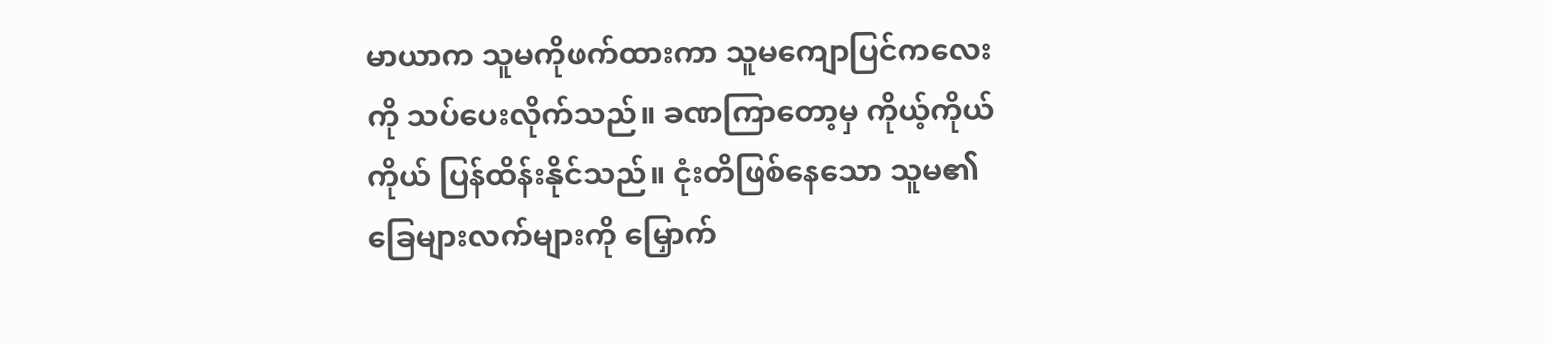မာယာက သူမကိုဖက်ထားကာ သူမကျောပြင်ကလေးကို သပ်ပေးလိုက်သည်။ ခဏကြာတော့မှ ကိုယ့်ကိုယ်ကိုယ် ပြန်ထိန်းနိုင်သည်။ ငုံးတိဖြစ်နေသော သူမ၏ ခြေများလက်များကို မြှောက်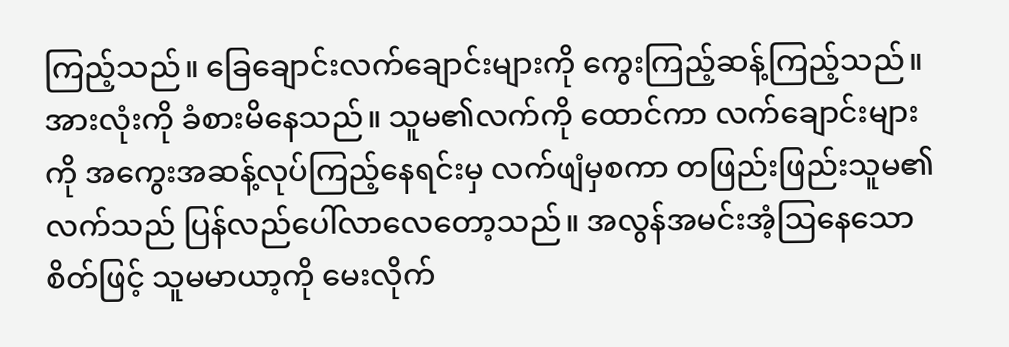ကြည့်သည်။ ခြေချောင်းလက်ချောင်းများကို ကွေးကြည့်ဆန့်ကြည့်သည်။ အားလုံးကို ခံစားမိနေသည်။ သူမ၏လက်ကို ထောင်ကာ လက်ချောင်းများကို အကွေးအဆန့်လုပ်ကြည့်နေရင်းမှ လက်ဖျံမှစကာ တဖြည်းဖြည်းသူမ၏လက်သည် ပြန်လည်ပေါ်လာလေတော့သည်။ အလွန်အမင်းအံ့ဩနေသောစိတ်ဖြင့် သူမမာယာ့ကို မေးလိုက်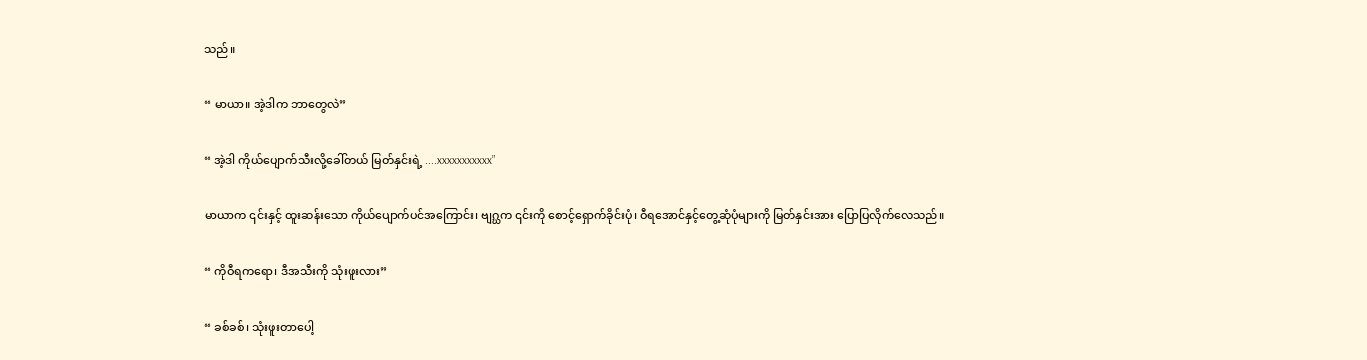သည်။

“ မာယာ။ အဲ့ဒါက ဘာတွေလဲ”

“ အဲ့ဒါ ကိုယ်ပျောက်သီးလို့ခေါ်တယ် မြတ်နှင်းရဲ့ ....xxxxxxxxxxx”

မာယာက ၎င်းနှင့် ထူးဆန်းသော ကိုယ်ပျောက်ပင်အကြောင်း၊ ဗျဂ္ဃက ၎င်းကို စောင့်ရှောက်ခိုင်းပုံ၊ ဝီရအောင်နှင့်တွေ့ဆုံပုံများကို မြတ်နှင်းအား ပြောပြလိုက်လေသည်။

“ ကိုဝီရကရော၊ ဒီအသီးကို သုံးဖူးလား”

“ ခစ်ခစ်၊ သုံးဖူးတာပေါ့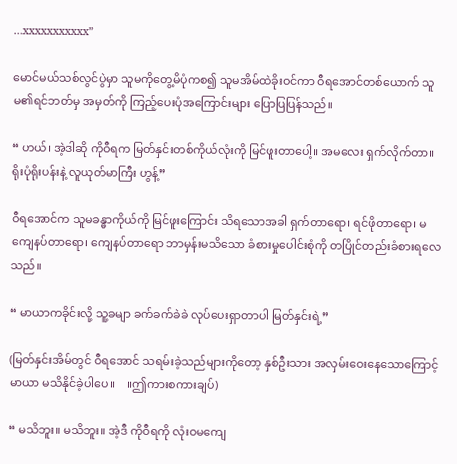…xxxxxxxxxxx”

မောင်မယ်သစ်လွင်ပွဲမှာ သူမကိုတွေ့မိပုံကစ၍ သူမအိမ်ထဲခိုးဝင်ကာ ဝီရအောင်တစ်ယောက် သူမ၏ရင်ဘတ်မှ အမှတ်ကို ကြည့်ပေးပုံအကြောင်းများ ပြောပြပြန်သည်။

“ ဟယ်၊ အဲ့ဒါဆို ကိုဝီရက မြတ်နှင်းတစ်ကိုယ်လုံးကို မြင်ဖူးတာပေါ့။ အမလေး ရှက်လိုက်တာ။ ရိုးပုံရိုးပန်းနဲ့ လူယုတ်မာကြီး ဟွန့်”

ဝီရအောင်က သူမခန္ဓာကိုယ်ကို မြင်ဖူးကြောင်း သိရသောအခါ ရှက်တာရော၊ ရင်ဖိုတာရော၊ မကျေနပ်တာရော၊ ကျေနပ်တာရော ဘာမှန်းမသိသော ခံစားမှုပေါင်းစုံကို တပြိုင်တည်းခံစားရလေသည်။

“ မာယာကခိုင်းလို့ သူ့ခမျာ ခက်ခက်ခဲခဲ လုပ်ပေးရှာတာပါ မြတ်နှင်းရဲ့”

(မြတ်နှင်းအိမ်တွင် ဝီရအောင် သရမ်းခဲ့သည်များကိုတော့ နှစ်ဦးသား အလှမ်းဝေးနေသောကြောင့် မာယာ မသိနိုင်ခဲ့ပါပေ။    ။ဤကားစကားချပ်)

“ မသိဘူး။ မသိဘူး။ အဲ့ဒီ ကိုဝီရကို လုံးဝမကျေ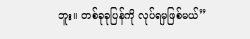ဘူး။ တစ်ခုခုပြန်ကို လုပ်ရမှဖြစ်မယ်”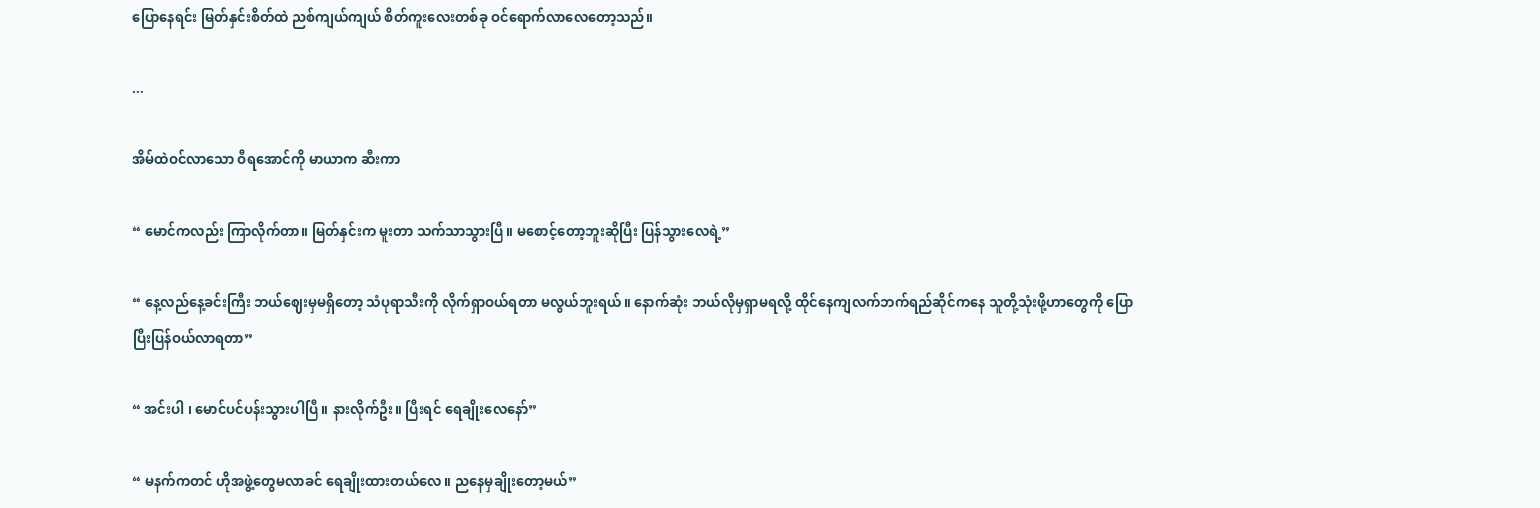ပြောနေရင်း မြတ်နှင်းစိတ်ထဲ ညစ်ကျယ်ကျယ် စိတ်ကူးလေးတစ်ခု ဝင်ရောက်လာလေတော့သည်။

...

အိမ်ထဲဝင်လာသော ဝီရအောင်ကို မာယာက ဆီးကာ

“ မောင်ကလည်း ကြာလိုက်တာ။ မြတ်နှင်းက မူးတာ သက်သာသွားပြီ။ မစောင့်တော့ဘူးဆိုပြီး ပြန်သွားလေရဲ့”

“ နေ့လည်နေ့ခင်းကြီး ဘယ်ဈေးမှမရှိတော့ သံပုရာသီးကို လိုက်ရှာဝယ်ရတာ မလွယ်ဘူးရယ်။ နောက်ဆုံး ဘယ်လိုမှရှာမရလို့ ထိုင်နေကျလက်ဘက်ရည်ဆိုင်ကနေ သူတို့သုံးဖို့ဟာတွေကို ပြောပြီးပြန်ဝယ်လာရတာ”

“ အင်းပါ ၊ မောင်ပင်ပန်းသွားပါပြီ။ နားလိုက်ဦး။ ပြီးရင် ရေချိုးလေနော်”

“ မနက်ကတင် ဟိုအဖွဲ့တွေမလာခင် ရေချိုးထားတယ်လေ။ ညနေမှချိုးတော့မယ်”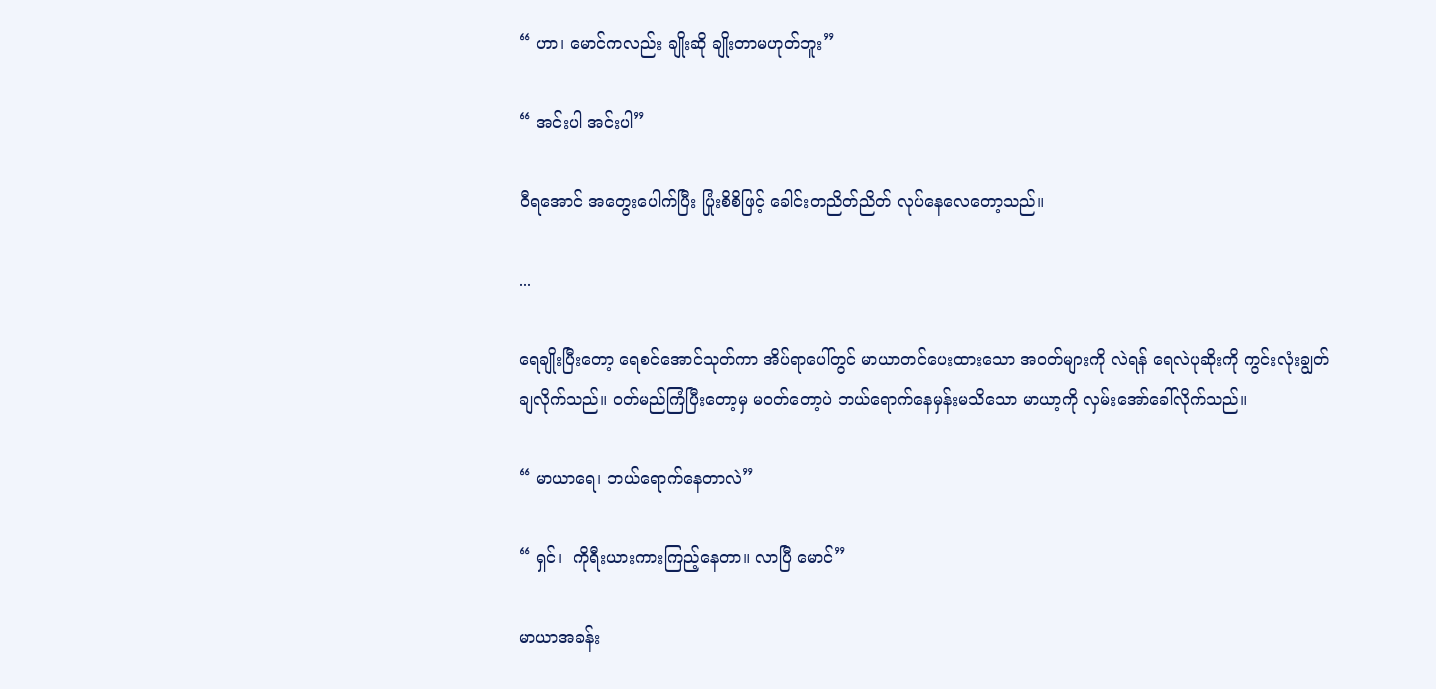“ ဟာ၊ မောင်ကလည်း ချိုးဆို ချိုးတာမဟုတ်ဘူး”

“ အင်းပါ အင်းပါ”

ဝီရအောင် အတွေးပေါက်ပြီး ပြုံးစိစိဖြင့် ခေါင်းတညိတ်ညိတ် လုပ်နေလေတော့သည်။

...

ရေချိုးပြီးတော့ ရေစင်အောင်သုတ်ကာ အိပ်ရာပေါ်တွင် မာယာတင်ပေးထားသော အဝတ်များကို လဲရန် ရေလဲပုဆိုးကို ကွင်းလုံးချွတ်ချလိုက်သည်။ ဝတ်မည်ကြံပြီးတော့မှ မဝတ်တော့ပဲ ဘယ်ရောက်နေမှန်းမသိသော မာယာ့ကို လှမ်းအော်ခေါ်လိုက်သည်။

“ မာယာရေ၊ ဘယ်ရောက်နေတာလဲ”

“ ရှင်၊  ကိုရီးယားကားကြည့်နေတာ။ လာပြီ မောင်”

မာယာအခန်း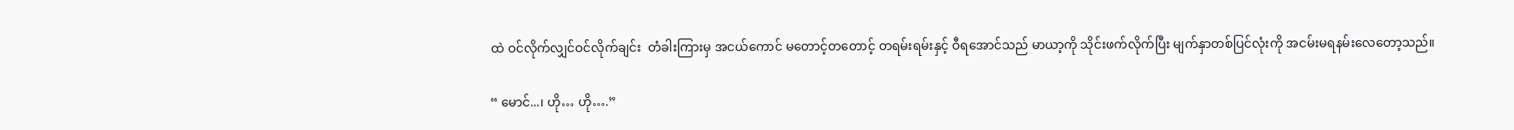ထဲ ဝင်လိုက်လျှင်ဝင်လိုက်ချင်း  တံခါးကြားမှ အငယ်ကောင် မတောင့်တတောင့် တရမ်းရမ်းနှင့် ဝီရအောင်သည် မာယာ့ကို သိုင်းဖက်လိုက်ပြီး မျက်နှာတစ်ပြင်လုံးကို အငမ်းမရနမ်းလေတော့သည်။

“ မောင်...၊ ဟို… ဟို….”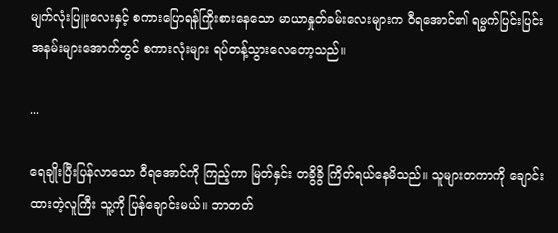မျက်လုံးပြူးလေးနှင့် စကားပြောရန်ကြိုးစားနေသော မာယာနှုတ်ခမ်းလေးများက ဝီရအောင်၏ ရမ္မက်ပြင်းပြင်း အနမ်းများအောက်တွင် စကားလုံးများ ရပ်တန့်သွားလေတော့သည်။

...

ရေချိုးပြီးပြန်လာသော ဝီရအောင်ကို ကြည့်ကာ မြတ်နှင်း တခွိခွိ ကြိတ်ရယ်နေမိသည်။ သူများတကာကို ချောင်းထားတဲ့လူကြီး သူ့ကို ပြန်ချောင်းမယ်။ ဘာတတ်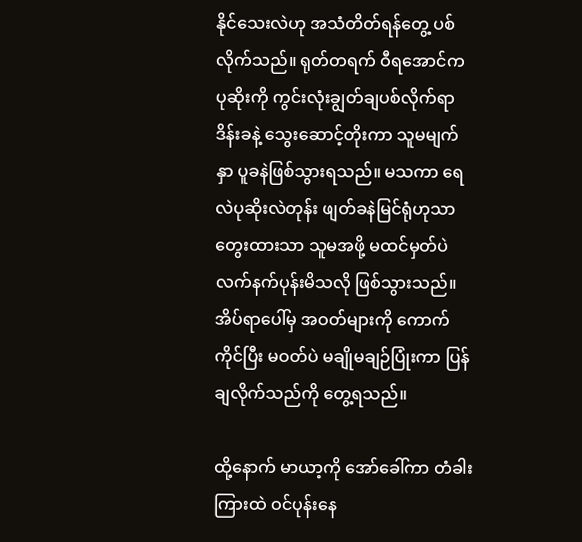နိုင်သေးလဲဟု အသံတိတ်ရန်တွေ့ ပစ်လိုက်သည်။ ရုတ်တရက် ဝီရအောင်က ပုဆိုးကို ကွင်းလုံးချွတ်ချပစ်လိုက်ရာ ဒိန်းခနဲ့ သွေးဆောင့်တိုးကာ သူမမျက်နှာ ပူခနဲဖြစ်သွားရသည်။ မသကာ ရေလဲပုဆိုးလဲတုန်း ဖျတ်ခနဲမြင်ရုံဟုသာ တွေးထားသာ သူမအဖို့ မထင်မှတ်ပဲ လက်နက်ပုန်းမိသလို ဖြစ်သွားသည်။ အိပ်ရာပေါ်မှ အဝတ်များကို ကောက်ကိုင်ပြီး မဝတ်ပဲ မချိုမချဉ်ပြုံးကာ ပြန်ချလိုက်သည်ကို တွေ့ရသည်။

ထို့နောက် မာယာ့ကို အော်ခေါ်ကာ တံခါးကြားထဲ ဝင်ပုန်းနေ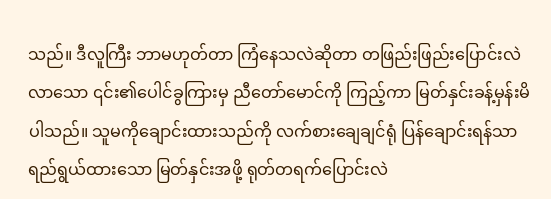သည်။ ဒီလူကြီး ဘာမဟုတ်တာ ကြံနေသလဲဆိုတာ တဖြည်းဖြည်းပြောင်းလဲလာသော ၎င်း၏ပေါင်ခွကြားမှ ညီတော်မောင်ကို ကြည့်ကာ မြတ်နှင်းခန့်မှန်းမိပါသည်။ သူမကိုချောင်းထားသည်ကို လက်စားချေချင်ရုံ ပြန်ချောင်းရန်သာ ရည်ရွယ်ထားသော မြတ်နှင်းအဖို့ ရုတ်တရက်ပြောင်းလဲ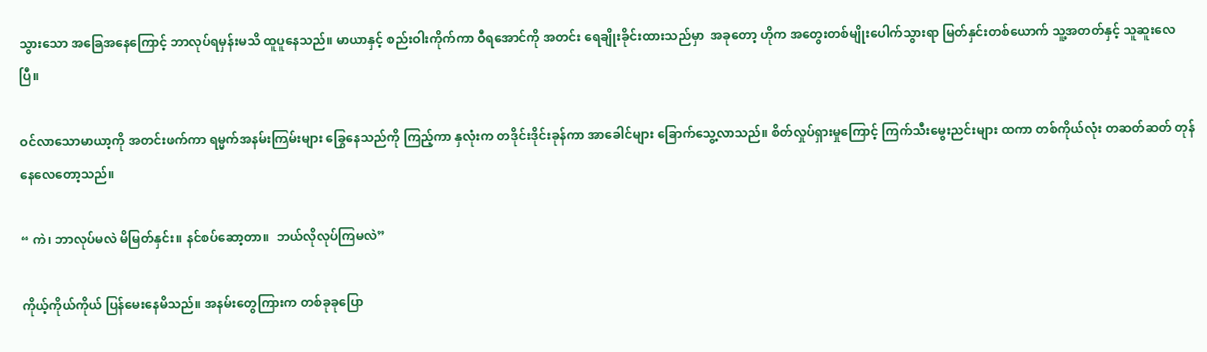သွားသော အခြေအနေကြောင့် ဘာလုပ်ရမှန်းမသိ ထူပူနေသည်။ မာယာနှင့် စည်းဝါးကိုက်ကာ ဝီရအောင်ကို အတင်း ရေချိုးခိုင်းထားသည်မှာ  အခုတော့ ဟိုက အတွေးတစ်မျိုးပေါက်သွားရာ မြတ်နှင်းတစ်ယောက် သူ့အတတ်နှင့် သူဆူးလေပြီ။

ဝင်လာသောမာယာ့ကို အတင်းဖက်ကာ ရမ္မက်အနမ်းကြမ်းများ ခြွေနေသည်ကို ကြည့်ကာ နှလုံးက တဒိုင်းဒိုင်းခုန်ကာ အာခေါင်များ ခြောက်သွေ့လာသည်။ စိတ်လှုပ်ရှားမှုကြောင့် ကြက်သီးမွေးညင်းများ ထကာ တစ်ကိုယ်လုံး တဆတ်ဆတ် တုန်နေလေတော့သည်။

“ ကဲ၊ ဘာလုပ်မလဲ မိမြတ်နှင်း။ နင်စပ်ဆော့တာ။  ဘယ်လိုလုပ်ကြမလဲ”

ကိုယ့်ကိုယ်ကိုယ် ပြန်မေးနေမိသည်။ အနမ်းတွေကြားက တစ်ခုခုပြော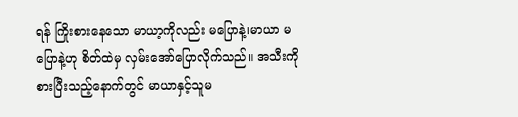ရန် ကြိုးစားနေသော မာယာ့ကိုလည်း မပြောနဲ့၊မာယာ မပြောနဲ့ဟု စိတ်ထဲမှ လှမ်းအော်ပြောလိုက်သည်။ အသီးကို စားပြီးသည့်နောက်တွင် မာယာနှင့်သူမ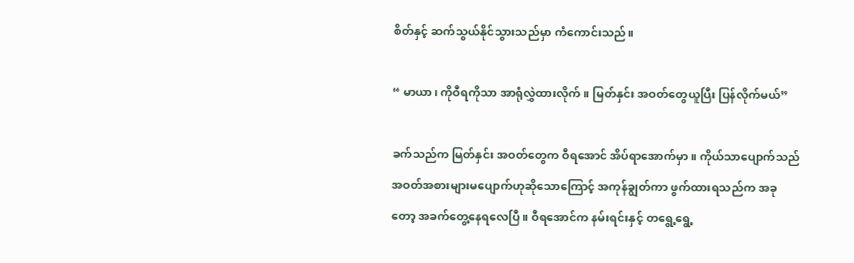စိတ်နှင့် ဆက်သွယ်နိုင်သွားသည်မှာ ကံကောင်းသည်။

“ မာယာ၊ ကိုဝီရကိုသာ အာရုံလွှဲထားလိုက်။ မြတ်နှင်း အဝတ်တွေယူပြီး ပြန်လိုက်မယ်”

ခက်သည်က မြတ်နှင်း အဝတ်တွေက ဝီရအောင် အိပ်ရာအောက်မှာ။ ကိုယ်သာပျောက်သည် အဝတ်အစားများမပျောက်ဟုဆိုသောကြောင့် အကုန်ချွတ်ကာ ဖွက်ထားရသည်က အခုတော့ အခက်တွေ့နေရလေပြီ။ ဝီရအောင်က နမ်းရင်းနှင့် တရွေ့ရွေ့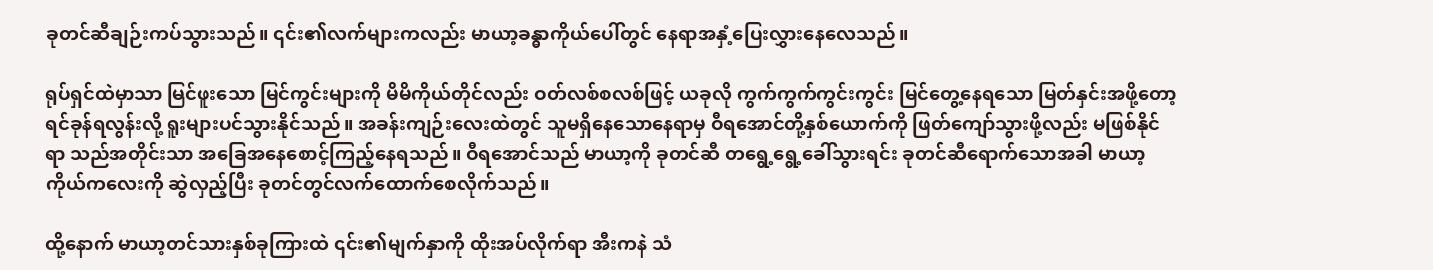ခုတင်ဆီချဉ်းကပ်သွားသည်။ ၎င်း၏လက်များကလည်း မာယာ့ခန္ဓာကိုယ်ပေါ်တွင် နေရာအနှံ့ပြေးလွှားနေလေသည်။

ရုပ်ရှင်ထဲမှာသာ မြင်ဖူးသော မြင်ကွင်းများကို မိမိကိုယ်တိုင်လည်း ဝတ်လစ်စလစ်ဖြင့် ယခုလို ကွက်ကွက်ကွင်းကွင်း မြင်တွေ့နေရသော မြတ်နှင်းအဖို့တော့ ရင်ခုန်ရလွန်းလို့ ရူးများပင်သွားနိုင်သည်။ အခန်းကျဉ်းလေးထဲတွင် သူမရှိနေသောနေရာမှ ဝီရအောင်တို့နှစ်ယောက်ကို ဖြတ်ကျော်သွားဖို့လည်း မဖြစ်နိုင်ရာ သည်အတိုင်းသာ အခြေအနေစောင့်ကြည့်နေရသည်။ ဝီရအောင်သည် မာယာ့ကို ခုတင်ဆီ တရွေ့ရွေ့ခေါ်သွားရင်း ခုတင်ဆီရောက်သောအခါ မာယာ့ကိုယ်ကလေးကို ဆွဲလှည့်ပြီး ခုတင်တွင်လက်ထောက်စေလိုက်သည်။

ထို့နောက် မာယာ့တင်သားနှစ်ခုကြားထဲ ၎င်း၏မျက်နှာကို ထိုးအပ်လိုက်ရာ အီးကနဲ သံ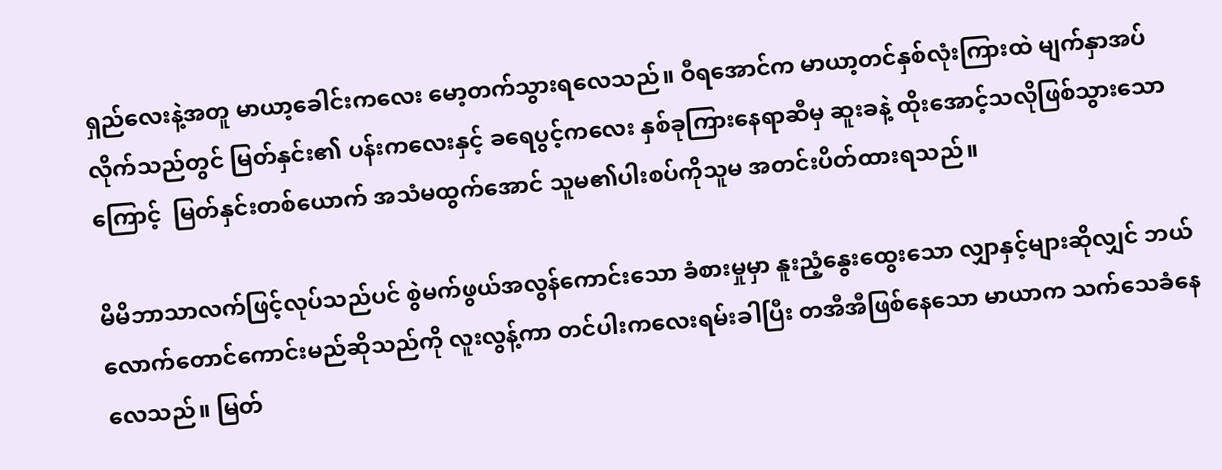ရှည်လေးနဲ့အတူ မာယာ့ခေါင်းကလေး မော့တက်သွားရလေသည်။ ဝီရအောင်က မာယာ့တင်နှစ်လုံးကြားထဲ မျက်နှာအပ်လိုက်သည်တွင် မြတ်နှင်း၏ ပန်းကလေးနှင့် ခရေပွင့်ကလေး နှစ်ခုကြားနေရာဆီမှ ဆူးခနဲ့ ထိုးအောင့်သလိုဖြစ်သွားသောကြောင့်  မြတ်နှင်းတစ်ယောက် အသံမထွက်အောင် သူမ၏ပါးစပ်ကိုသူမ အတင်းပိတ်ထားရသည်။

မိမိဘာသာလက်ဖြင့်လုပ်သည်ပင် စွဲမက်ဖွယ်အလွန်ကောင်းသော ခံစားမှုမှာ နူးညံ့နွေးထွေးသော လျှာနှင့်များဆိုလျှင် ဘယ်လောက်တောင်ကောင်းမည်ဆိုသည်ကို လူးလွန့်ကာ တင်ပါးကလေးရမ်းခါပြီး တအီအီဖြစ်နေသော မာယာက သက်သေခံနေလေသည်။ မြတ်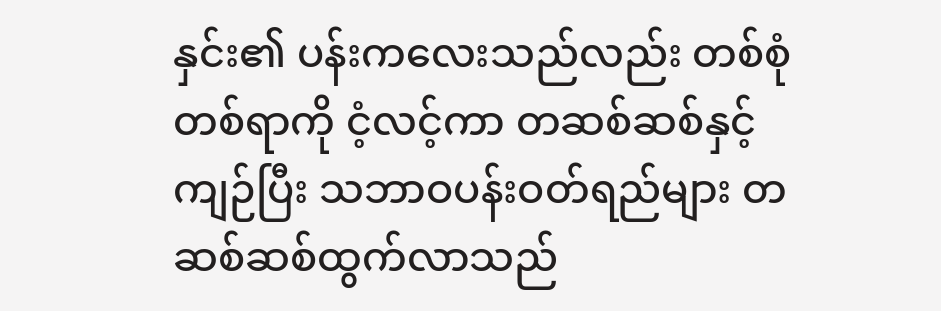နှင်း၏ ပန်းကလေးသည်လည်း တစ်စုံတစ်ရာကို ငံ့လင့်ကာ တဆစ်ဆစ်နှင့်  ကျဉ်ပြီး သဘာဝပန်းဝတ်ရည်များ တဆစ်ဆစ်ထွက်လာသည်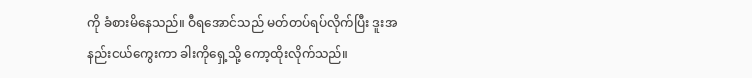ကို ခံစားမိနေသည်။ ဝီရအောင်သည် မတ်တပ်ရပ်လိုက်ပြီး ဒူးအနည်းငယ်ကွေးကာ ခါးကိုရှေ့သို့ ကော့ထိုးလိုက်သည်။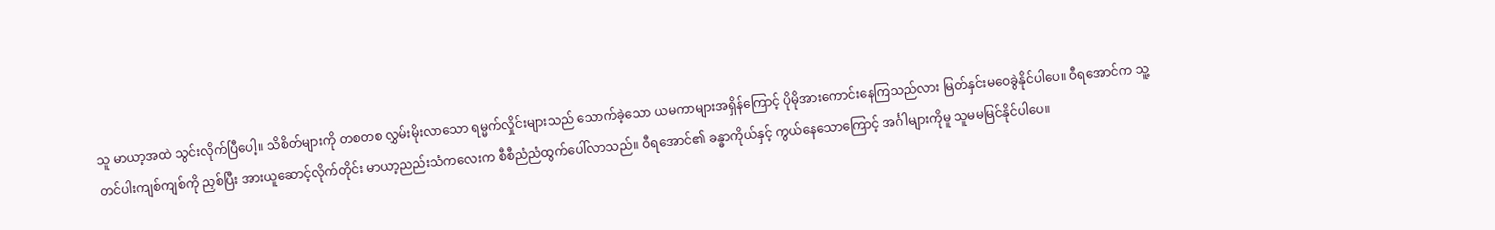သူ မာယာ့အထဲ သွင်းလိုက်ပြီပေါ့။ သိစိတ်များကို တစတစ လွှမ်းမိုးလာသော ရမ္မက်လှိုင်းများသည် သောက်ခဲ့သော ယမကာများအရှိန်ကြောင့် ပိုမိုအားကောင်းနေကြသည်လား မြတ်နှင်းမဝေခွဲနိုင်ပါပေ။ ဝီရအောင်က သူ့တင်ပါးကျစ်ကျစ်ကို ညှစ်ပြီး အားယူဆောင့်လိုက်တိုင်း မာယာ့ညည်းသံကလေးက စီစီညံညံထွက်ပေါ်လာသည်။ ဝီရအောင်၏ ခန္ဓာကိုယ်နှင့် ကွယ်နေသောကြောင့် အင်္ဂါများကိုမူ သူမမမြင်နိုင်ပါပေ။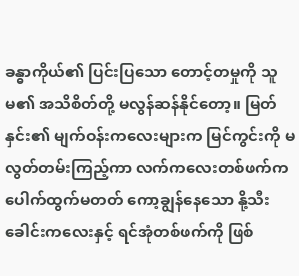ခန္ဓာကိုယ်၏ ပြင်းပြသော တောင့်တမှုကို သူမ၏ အသိစိတ်တို့ မလွန်ဆန်နိုင်တော့။ မြတ်နှင်း၏ မျက်ဝန်းကလေးများက မြင်ကွင်းကို မလွတ်တမ်းကြည့်ကာ လက်ကလေးတစ်ဖက်က ပေါက်ထွက်မတတ် ကော့ချွန်နေသော နို့သီးခေါင်းကလေးနှင့် ရင်အုံတစ်ဖက်ကို ဖြစ်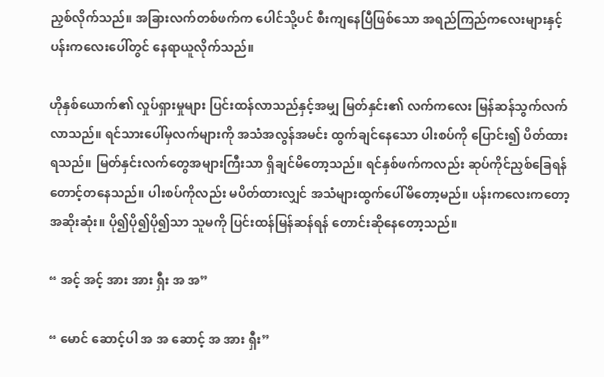ညှစ်လိုက်သည်။ အခြားလက်တစ်ဖက်က ပေါင်သို့ပင် စီးကျနေပြီဖြစ်သော အရည်ကြည်ကလေးများနှင့် ပန်းကလေးပေါ်တွင် နေရာယူလိုက်သည်။

ဟိုနှစ်ယောက်၏ လှုပ်ရှားမှုများ ပြင်းထန်လာသည်နှင့်အမျှ မြတ်နှင်း၏ လက်ကလေး မြန်ဆန်သွက်လက်လာသည်။ ရင်သားပေါ်မှလက်များကို အသံအလွန်အမင်း ထွက်ချင်နေသော ပါးစပ်ကို ပြောင်း၍ ပိတ်ထားရသည်။ မြတ်နှင်းလက်တွေအများကြီးသာ ရှိချင်မိတော့သည်။ ရင်နှစ်ဖက်ကလည်း ဆုပ်ကိုင်ညှစ်ခြေရန် တောင့်တနေသည်။ ပါးစပ်ကိုလည်း မပိတ်ထားလျှင် အသံများထွက်ပေါ်မိတော့မည်။ ပန်းကလေးကတော့ အဆိုးဆုံး။ ပို၍ပို၍ပို၍သာ သူမကို ပြင်းထန်မြန်ဆန်ရန် တောင်းဆိုနေတော့သည်။

“ အင့် အင့် အား အား ရှီး အ အ”

“ မောင် ဆောင့်ပါ အ အ ဆောင့် အ အား ရှီး”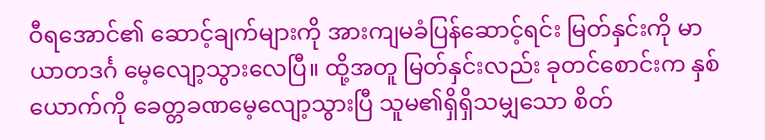ဝီရအောင်၏ ဆောင့်ချက်များကို အားကျမခံပြန်ဆောင့်ရင်း မြတ်နှင်းကို မာယာတဒင်္ဂ မေ့လျော့သွားလေပြီ။ ထို့အတူ မြတ်နှင်းလည်း ခုတင်စောင်းက နှစ်ယောက်ကို ခေတ္တခဏမေ့လျော့သွားပြီ သူမ၏ရှိရှိသမျှသော စိတ်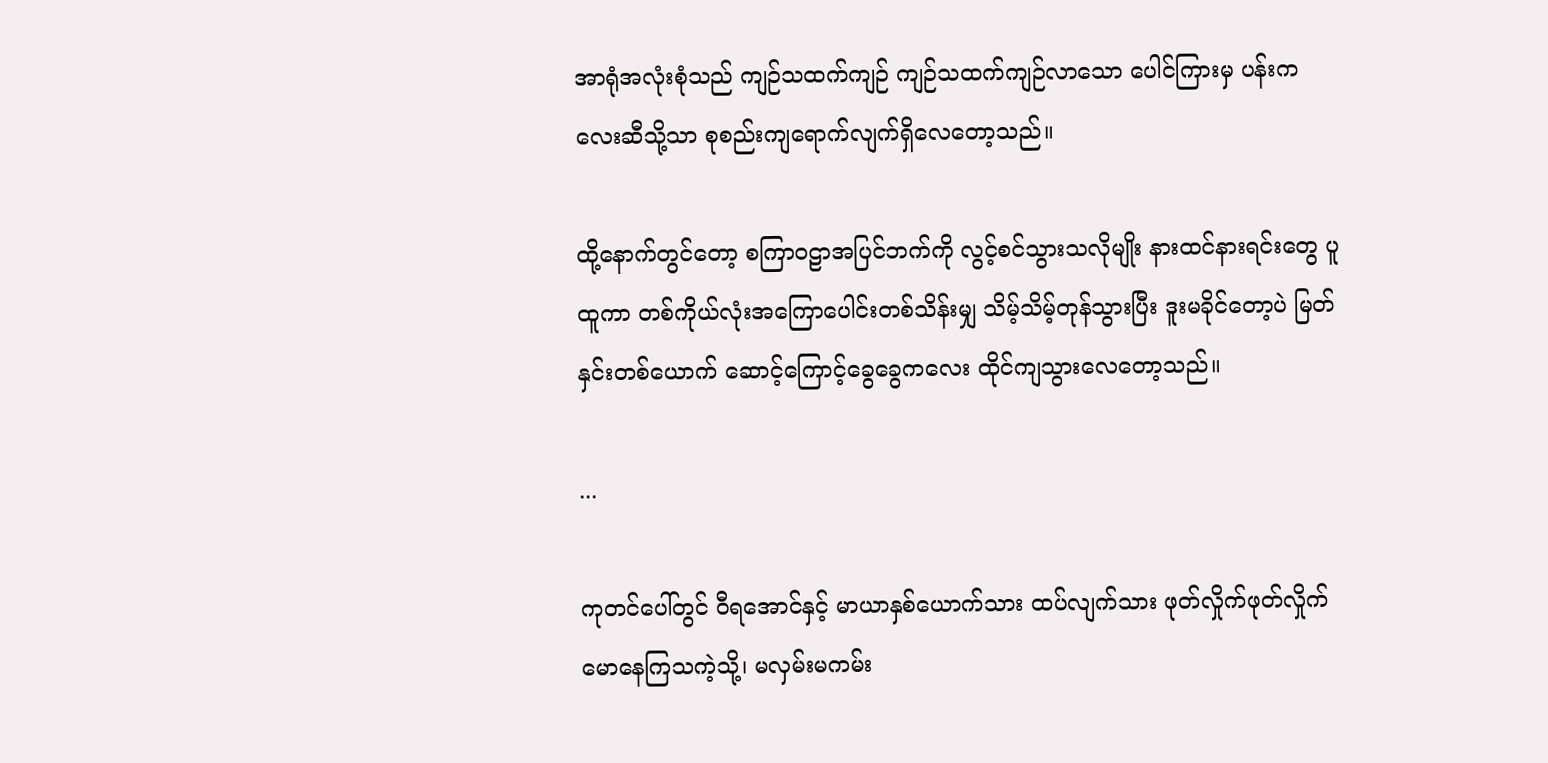အာရုံအလုံးစုံသည် ကျဉ်သထက်ကျဉ် ကျဉ်သထက်ကျဉ်လာသော ပေါင်ကြားမှ ပန်းကလေးဆီသို့သာ စုစည်းကျရောက်လျက်ရှိလေတော့သည်။

ထို့နောက်တွင်တော့ စကြာဝဠာအပြင်ဘက်ကို လွင့်စင်သွားသလိုမျိုး နားထင်နားရင်းတွေ ပူထူကာ တစ်ကိုယ်လုံးအကြောပေါင်းတစ်သိန်းမျှ သိမ့်သိမ့်တုန်သွားပြီး ဒူးမခိုင်တော့ပဲ မြတ်နှင်းတစ်ယောက် ဆောင့်ကြောင့်ခွေခွေကလေး ထိုင်ကျသွားလေတော့သည်။

...

ကုတင်ပေါ်တွင် ဝီရအောင်နှင့် မာယာနှစ်ယောက်သား ထပ်လျက်သား ဖုတ်လှိုက်ဖုတ်လှိုက် မောနေကြသကဲ့သို့၊ မလှမ်းမကမ်း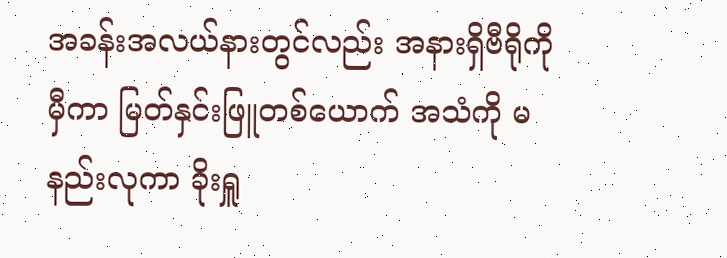အခန်းအလယ်နားတွင်လည်း အနားရှိဗီရိုကိုမှီကာ မြတ်နှင်းဖြူတစ်ယောက် အသံကို မနည်းလုကာ ခိုးရှူ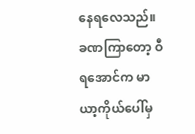နေရလေသည်။ ခဏကြာတော့ ဝီရအောင်က မာယာ့ကိုယ်ပေါ်မှ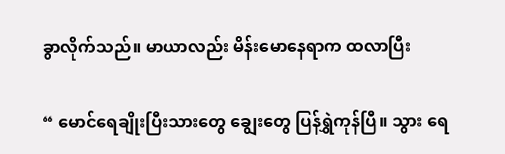ခွာလိုက်သည်။ မာယာလည်း မိန်းမောနေရာက ထလာပြီး

“ မောင်ရေချိုးပြီးသားတွေ ချွေးတွေ ပြန်ရွှဲကုန်ပြီ။ သွား ရေ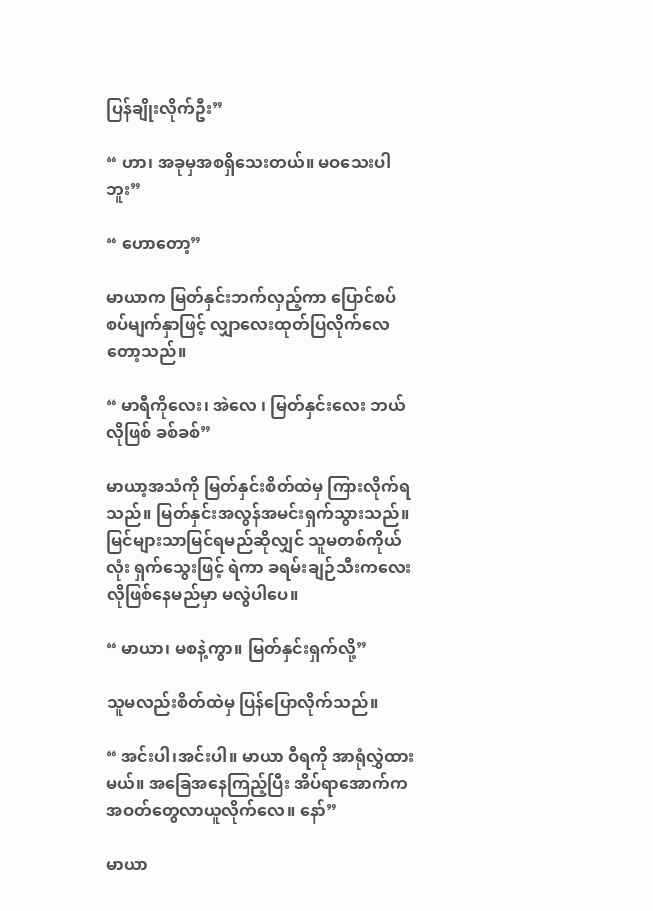ပြန်ချိုးလိုက်ဦး”

“ ဟာ၊ အခုမှအစရှိသေးတယ်။ မဝသေးပါဘူး”

“ ဟောတော့”

မာယာက မြတ်နှင်းဘက်လှည့်ကာ ပြောင်စပ်စပ်မျက်နှာဖြင့် လျှာလေးထုတ်ပြလိုက်လေတော့သည်။

“ မာရီကိုလေး၊ အဲလေ ၊ မြတ်နှင်းလေး ဘယ်လိုဖြစ် ခစ်ခစ်”

မာယာ့အသံကို မြတ်နှင်းစိတ်ထဲမှ ကြားလိုက်ရသည်။ မြတ်နှင်းအလွန်အမင်းရှက်သွားသည်။ မြင်များသာမြင်ရမည်ဆိုလျှင် သူမတစ်ကိုယ်လုံး ရှက်သွေးဖြင့် ရဲကာ ခရမ်းချဉ်သီးကလေးလိုဖြစ်နေမည်မှာ မလွဲပါပေ။

“ မာယာ၊ မစနဲ့ကွာ။ မြတ်နှင်းရှက်လို့”

သူမလည်းစိတ်ထဲမှ ပြန်ပြောလိုက်သည်။

“ အင်းပါ၊အင်းပါ။ မာယာ ဝီရကို အာရုံလွှဲထားမယ်။ အခြေအနေကြည့်ပြီး အိပ်ရာအောက်က အဝတ်တွေလာယူလိုက်လေ။ နော်”

မာယာ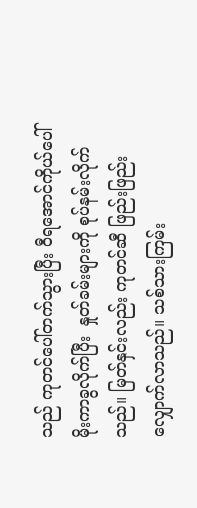သည် ကုတင်ပေါ်တက်သွားပြီး ဝီရအောင်ကိုယ်ပေါ် မိုးကာခွလိုက်ပြီး  နှုတ်ခမ်းများကို စုပ်နမ်းလိုက်သည်။ မြတ်နှင်းလည်း ကုတင်ဆီ ဖြည်းဖြည်းလျှောက်လာသည်။ သစ်သားကြမ်း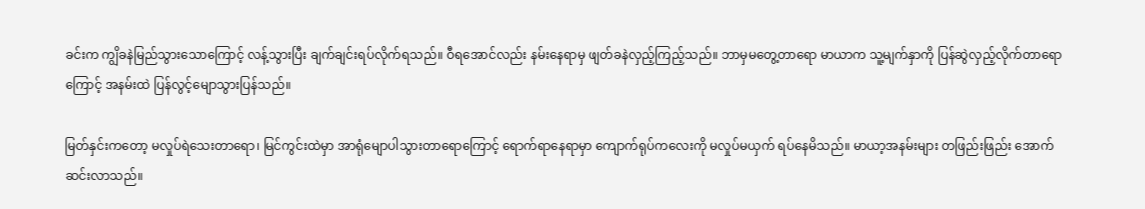ခင်းက ကျွိခနဲမြည်သွားသောကြောင့် လန့်သွားပြီး ချက်ချင်းရပ်လိုက်ရသည်။ ဝီရအောင်လည်း နမ်းနေရာမှ ဖျတ်ခနဲလှည့်ကြည့်သည်။ ဘာမှမတွေ့တာရော မာယာက သူ့မျက်နှာကို ပြန်ဆွဲလှည့်လိုက်တာရောကြောင့် အနမ်းထဲ ပြန်လွင့်မျောသွားပြန်သည်။

မြတ်နှင်းကတော့ မလှုပ်ရဲသေးတာရော၊ မြင်ကွင်းထဲမှာ အာရုံမျောပါသွားတာရောကြောင့် ရောက်ရာနေရာမှာ ကျောက်ရုပ်ကလေးကို မလှုပ်မယှက် ရပ်နေမိသည်။ မာယာ့အနမ်းများ တဖြည်းဖြည်း အောက်ဆင်းလာသည်။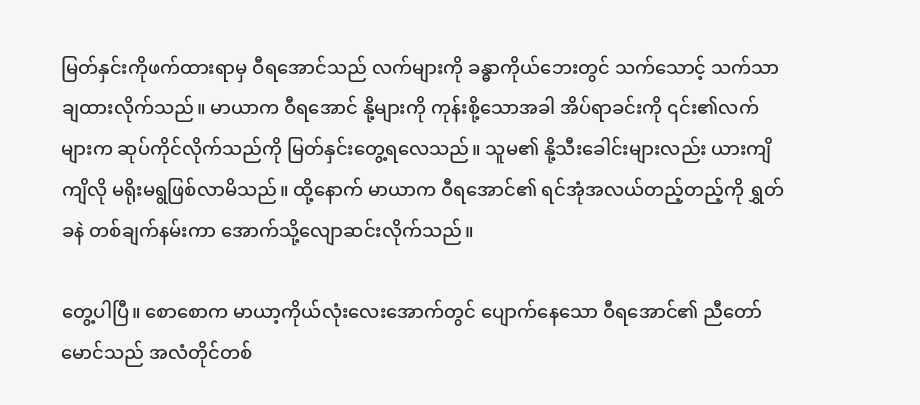မြတ်နှင်းကိုဖက်ထားရာမှ ဝီရအောင်သည် လက်များကို ခန္ဓာကိုယ်ဘေးတွင် သက်သောင့် သက်သာ ချထားလိုက်သည်။ မာယာက ဝီရအောင် နို့များကို ကုန်းစို့သောအခါ အိပ်ရာခင်းကို ၎င်း၏လက်များက ဆုပ်ကိုင်လိုက်သည်ကို မြတ်နှင်းတွေ့ရလေသည်။ သူမ၏ နို့သီးခေါင်းများလည်း ယားကျိကျိလို မရိုးမရွဖြစ်လာမိသည်။ ထို့နောက် မာယာက ဝီရအောင်၏ ရင်အုံအလယ်တည့်တည့်ကို ရွှတ်ခနဲ တစ်ချက်နမ်းကာ အောက်သို့လျောဆင်းလိုက်သည်။

တွေ့ပါပြီ။ စောစောက မာယာ့ကိုယ်လုံးလေးအောက်တွင် ပျောက်နေသော ဝီရအောင်၏ ညီတော်မောင်သည် အလံတိုင်တစ်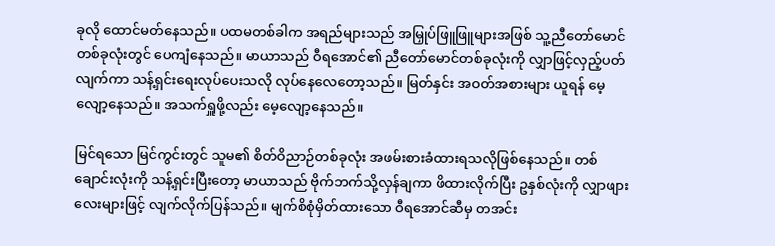ခုလို ထောင်မတ်နေသည်။ ပထမတစ်ခါက အရည်များသည် အမြှုပ်ဖြူဖြူများအဖြစ် သူ့ညီတော်မောင်တစ်ခုလုံးတွင် ပေကျံနေသည်။ မာယာသည် ဝီရအောင်၏ ညီတော်မောင်တစ်ခုလုံးကို လျှာဖြင့်လှည့်ပတ်လျက်ကာ သန့်ရှင်းရေးလုပ်ပေးသလို လုပ်နေလေတော့သည်။ မြတ်နှင်း အဝတ်အစားများ ယူရန် မေ့လျော့နေသည်။ အသက်ရှူဖို့လည်း မေ့လျော့နေသည်။

မြင်ရသော မြင်ကွင်းတွင် သူမ၏ စိတ်ဝိညာဉ်တစ်ခုလုံး အဖမ်းစားခံထားရသလိုဖြစ်နေသည်။ တစ်ချောင်းလုံးကို သန့်ရှင်းပြီးတော့ မာယာသည် ဗိုက်ဘက်သို့လှန်ချကာ ဖိထားလိုက်ပြီး ဥနှစ်လုံးကို လျှာဖျားလေးများဖြင့် လျက်လိုက်ပြန်သည်။ မျက်စိစုံမှိတ်ထားသော ဝီရအောင်ဆီမှ တအင်း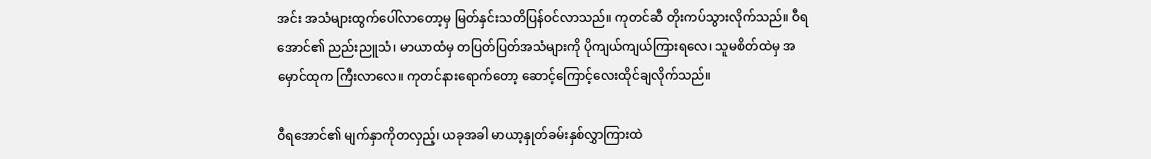အင်း အသံများထွက်ပေါ်လာတော့မှ မြတ်နှင်းသတိပြန်ဝင်လာသည်။ ကုတင်ဆီ တိုးကပ်သွားလိုက်သည်။ ဝီရအောင်၏ ညည်းညူသံ၊ မာယာထံမှ တပြတ်ပြတ်အသံများကို ပိုကျယ်ကျယ်ကြားရလေ၊ သူမစိတ်ထဲမှ အမှောင်ထုက ကြီးလာလေ။ ကုတင်နားရောက်တော့ ဆောင့်ကြောင့်လေးထိုင်ချလိုက်သည်။

ဝီရအောင်၏ မျက်နှာကိုတလှည့်၊ ယခုအခါ မာယာ့နှုတ်ခမ်းနှစ်လွှာကြားထဲ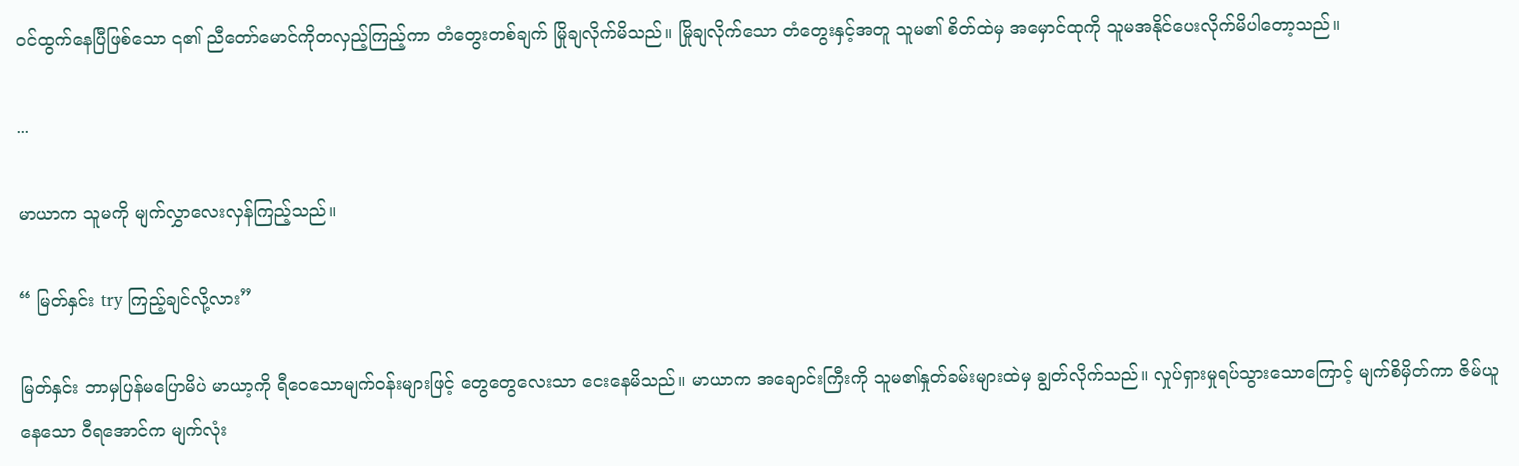ဝင်ထွက်နေပြီဖြစ်သော ၎၏ ညီတော်မောင်ကိုတလှည့်ကြည့်ကာ တံတွေးတစ်ချက် မြိုချလိုက်မိသည်။ မြိုချလိုက်သော တံတွေးနှင့်အတူ သူမ၏ စိတ်ထဲမှ အမှောင်ထုကို သူမအနိုင်ပေးလိုက်မိပါတော့သည်။

...

မာယာက သူမကို မျက်လွှာလေးလှန်ကြည့်သည်။

“ မြတ်နှင်း try ကြည့်ချင်လို့လား”

မြတ်နှင်း ဘာမှပြန်မပြောမိပဲ မာယာ့ကို ရီဝေသောမျက်ဝန်းများဖြင့် တွေတွေလေးသာ ငေးနေမိသည်။ မာယာက အချောင်းကြီးကို သူမ၏နှုတ်ခမ်းများထဲမှ ချွတ်လိုက်သည်။ လှုပ်ရှားမှုရပ်သွားသောကြောင့် မျက်စိမှိတ်ကာ ဇိမ်ယူနေသော ဝီရအောင်က မျက်လုံး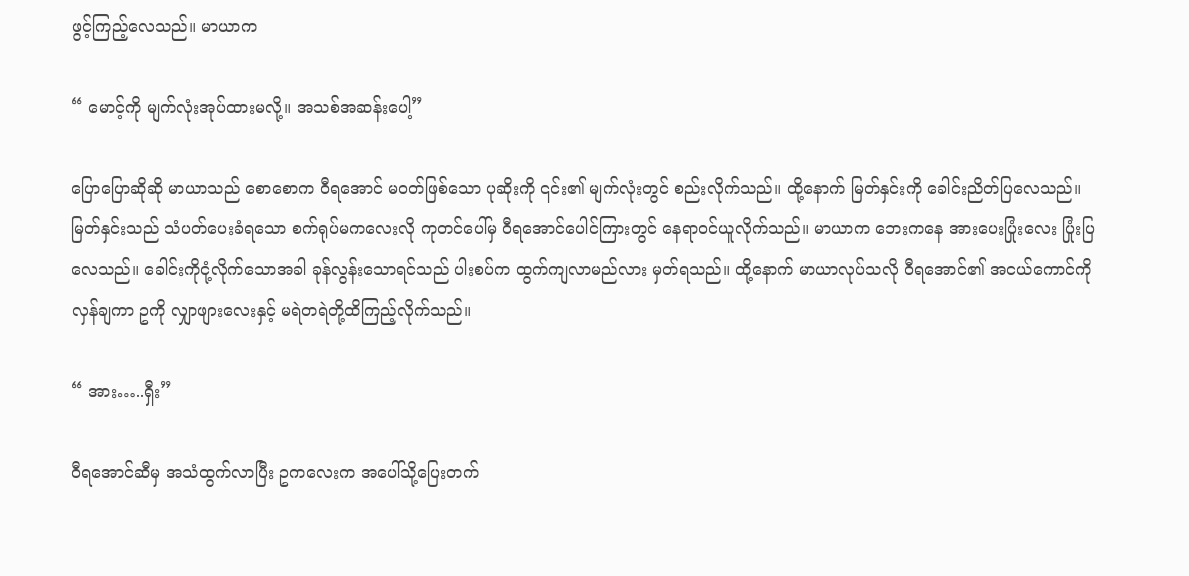ဖွင့်ကြည့်လေသည်။ မာယာက

“ မောင့်ကို မျက်လုံးအုပ်ထားမလို့။ အသစ်အဆန်းပေါ့”

ပြောပြောဆိုဆို မာယာသည် စောစောက ဝီရအောင် မဝတ်ဖြစ်သော ပုဆိုးကို ၎င်း၏ မျက်လုံးတွင် စည်းလိုက်သည်။ ထို့နောက် မြတ်နှင်းကို ခေါင်းညိတ်ပြလေသည်။ မြတ်နှင်းသည် သံပတ်ပေးခံရသော စက်ရုပ်မကလေးလို ကုတင်ပေါ်မှ ဝီရအောင်ပေါင်ကြားတွင် နေရာဝင်ယူလိုက်သည်။ မာယာက ဘေးကနေ အားပေးပြုံးလေး ပြုံးပြလေသည်။ ခေါင်းကိုငုံ့လိုက်သောအခါ ခုန်လွန်းသောရင်သည် ပါးစပ်က ထွက်ကျလာမည်လား မှတ်ရသည်။ ထို့နောက် မာယာလုပ်သလို ဝီရအောင်၏ အငယ်ကောင်ကို လှန်ချကာ ဥကို လျှာဖျားလေးနှင့် မရဲတရဲတို့ထိကြည့်လိုက်သည်။

“ အား…..ရှီး”

ဝီရအောင်ဆီမှ အသံထွက်လာပြီး ဥကလေးက အပေါ်သို့ပြေးတက်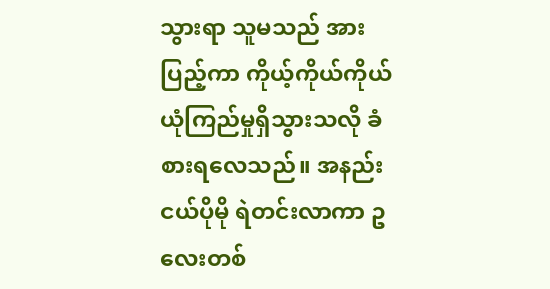သွားရာ သူမသည် အားပြည့်ကာ ကိုယ့်ကိုယ်ကိုယ်ယုံကြည်မှုရှိသွားသလို ခံစားရလေသည်။ အနည်းငယ်ပိုမို ရဲတင်းလာကာ ဥလေးတစ်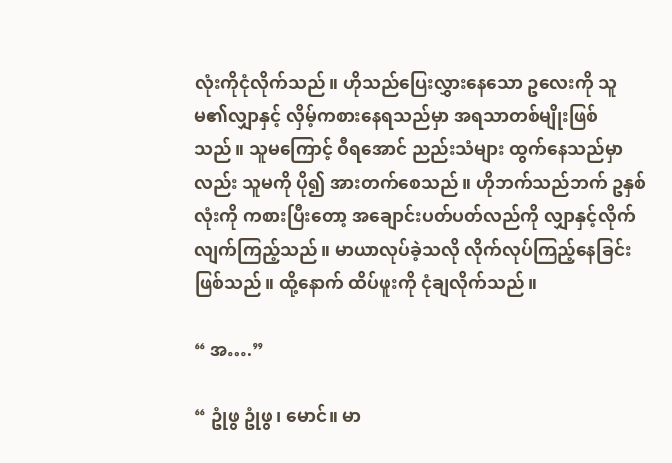လုံးကိုငုံလိုက်သည်။ ဟိုသည်ပြေးလွှားနေသော ဥလေးကို သူမ၏လျှာနှင့် လှိမ့်ကစားနေရသည်မှာ အရသာတစ်မျိုးဖြစ်သည်။ သူမကြောင့် ဝီရအောင် ညည်းသံများ ထွက်နေသည်မှာလည်း သူမကို ပို၍ အားတက်စေသည်။ ဟိုဘက်သည်ဘက် ဥနှစ်လုံးကို ကစားပြီးတော့ အချောင်းပတ်ပတ်လည်ကို လျှာနှင့်လိုက်လျက်ကြည့်သည်။ မာယာလုပ်ခဲ့သလို လိုက်လုပ်ကြည့်နေခြင်းဖြစ်သည်။ ထို့နောက် ထိပ်ဖူးကို ငုံချလိုက်သည်။

“ အ….”

“ ဥုံဖွ ဥုံဖွ၊ မောင်။ မာ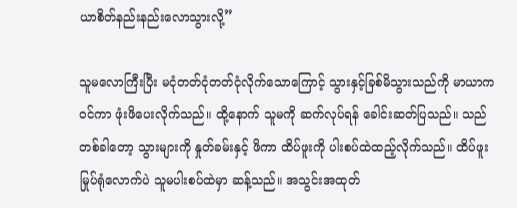ယာစိတ်နည်းနည်းလောသွားလို့”

သူမလောကြီးပြီး မငုံတတ်ငုံတတ်ငုံလိုက်သောကြောင့် သွားနှင့်ခြစ်မိသွားသည်ကို မာယာက ဝင်ကာ ဖုံးဖိပေးလိုက်သည်။ ထို့နောက် သူမကို ဆက်လုပ်ရန် ခေါင်းဆတ်ပြသည်။ သည်တစ်ခါတော့ သွားများကို နှုတ်ခမ်းနှင့် ဖိကာ ထိပ်ဖူးကို ပါးစပ်ထဲထည့်လိုက်သည်။ ထိပ်ဖူးမြုပ်ရုံလောက်ပဲ သူမပါးစပ်ထဲမှာ ဆန့်သည်။ အသွင်းအထုတ်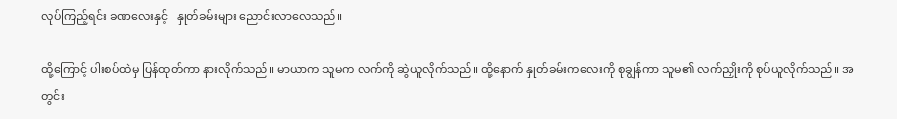လုပ်ကြည့်ရင်း ခဏလေးနှင့်   နှုတ်ခမ်းများ ညောင်းလာလေသည်။

ထို့ကြောင့် ပါးစပ်ထဲမှ ပြန်ထုတ်ကာ နားလိုက်သည်။ မာယာက သူမက လက်ကို ဆွဲယူလိုက်သည်။ ထို့နောက် နှုတ်ခမ်းကလေးကို စုချွန်ကာ သူမ၏ လက်ညှိုးကို စုပ်ယူလိုက်သည်။ အတွင်း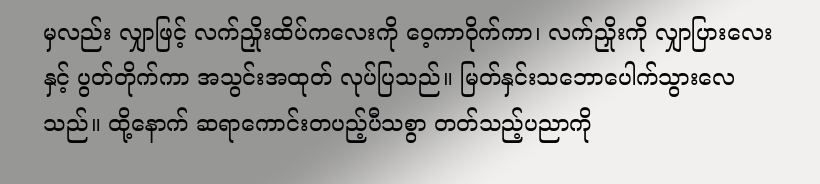မှလည်း လျှာဖြင့် လက်ညှိုးထိပ်ကလေးကို ဝေ့ကာဝိုက်ကာ၊ လက်ညှိုးကို လျှာပြားလေးနှင့် ပွတ်တိုက်ကာ အသွင်းအထုတ် လုပ်ပြသည်။ မြတ်နှင်းသဘောပေါက်သွားလေသည်။ ထို့နောက် ဆရာကောင်းတပည့်ပီသစွာ တတ်သည့်ပညာကို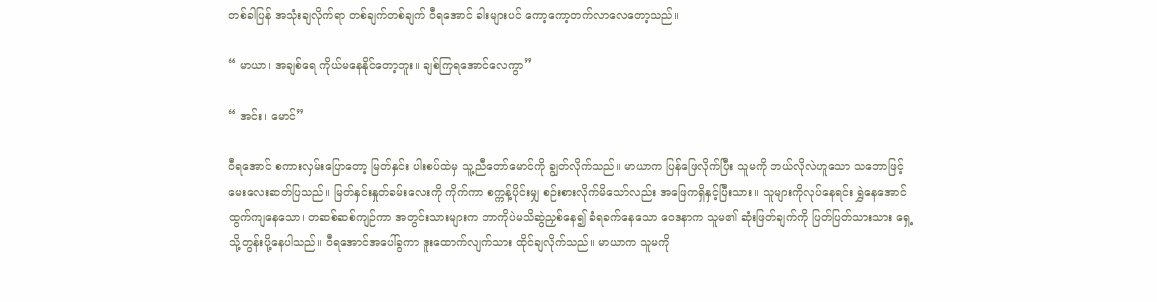တစ်ခါပြန် အသုံးချလိုက်ရာ တစ်ချက်တစ်ချက် ဝီရအောင် ခါးများပင် ကော့ကော့တက်လာလေတော့သည်။

“ မာယာ၊ အချစ်ရေ ကိုယ်မနေနိုင်တော့ဘူး။ ချစ်ကြရအောင်လေကွာ”

“ အင်း၊ မောင်”

ဝီရအောင် စကားလှမ်းပြောတော့ မြတ်နှင်း ပါးစပ်ထဲမှ သူ့ညီတော်မောင်ကို ချွတ်လိုက်သည်။ မာယာက ပြန်ဖြေလိုက်ပြီး သူမကို ဘယ်လိုလဲဟူသော သဘောဖြင့် မေးလေးဆတ်ပြသည်။ မြတ်နှင်းနှုတ်ခမ်းလေးကို ကိုက်ကာ စက္ကန့်ပိုင်းမျှ စဉ်းစားလိုက်မိသော်လည်း အဖြေကရှိနှင့်ပြီးသား။ သူများကိုလုပ်နေရင်း ရွှဲနေအောင် ထွက်ကျနေသော၊ တဆစ်ဆစ်ကျဉ်ကာ အတွင်းသားများက ဘာကိုပဲမသိဆွဲညှစ်နေ၍ ခံရခက်နေသော ဝေဒနာက သူမ၏ ဆုံးဖြတ်ချက်ကို ပြတ်ပြတ်သားသား ရှေ့သို့တွန်းပို့နေပါသည်။ ဝီရအောင်အပေါ်ခွကာ ဒူးထောက်လျက်သား ထိုင်ချလိုက်သည်။ မာယာက သူမကို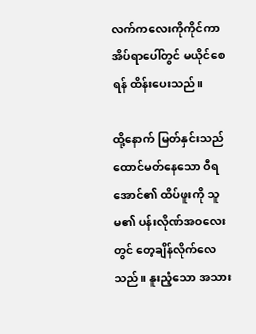လက်ကလေးကိုကိုင်ကာ အိပ်ရာပေါ်တွင် မယိုင်စေရန် ထိန်းပေးသည်။

ထို့နောက် မြတ်နှင်းသည် ထောင်မတ်နေသော ဝီရအောင်၏ ထိပ်ဖူးကို သူမ၏ ပန်းလိုဏ်အဝလေးတွင် တေ့ချိန်လိုက်လေသည်။ နူးညံ့သော အသား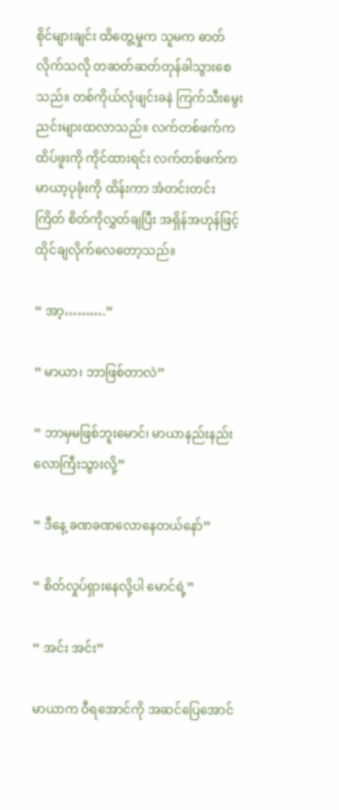စိုင်များချင်း ထိတွေ့မှုက သူမက ဓာတ်လိုက်သလို တဆတ်ဆတ်တုန်ခါသွားစေသည်။ တစ်ကိုယ်လုံဖျင်းခနဲ ကြက်သီးမွေးညင်းများထလာသည်။ လက်တစ်ဖက်က ထိပ်ဖူးကို ကိုင်ထားရင်း လက်တစ်ဖက်က မာယာ့ပုခုံးကို ထိန်းကာ အံတင်းတင်းကြိတ် စိတ်ကိုလွှတ်ချပြီး အရှိန်အဟုန်ဖြင့် ထိုင်ချလိုက်လေတော့သည်။

“ အာ့……….”

“ မာယာ၊ ဘာဖြစ်တာလဲ”

“ ဘာမှမဖြစ်ဘူးမောင်၊ မာယာနည်းနည်းလောကြီးသွားလို့”

“ ဒီနေ့ ခဏခဏလောနေတယ်နော်”

“ စိတ်လှုပ်ရှားနေလို့ပါ မောင်ရဲ့”

“ အင်း အင်း”

မာယာက ဝီရအောင်ကို အဆင်ပြေအောင်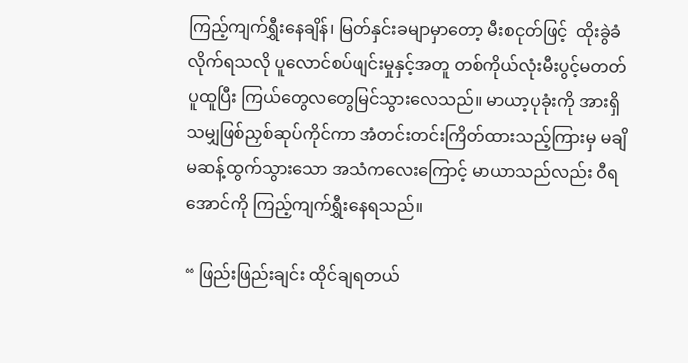ကြည့်ကျက်ရွှီးနေချိန်၊ မြတ်နှင်းခမျာမှာတော့ မီးစငုတ်ဖြင့်  ထိုးခွဲခံလိုက်ရသလို ပူလောင်စပ်ဖျင်းမှုနှင့်အတူ တစ်ကိုယ်လုံးမီးပွင့်မတတ်ပူထူပြီး ကြယ်တွေလတွေမြင်သွားလေသည်။ မာယာ့ပုခုံးကို အားရှိသမျှဖြစ်ညှစ်ဆုပ်ကိုင်ကာ အံတင်းတင်းကြိတ်ထားသည့်ကြားမှ မချိမဆန့်ထွက်သွားသော အသံကလေးကြောင့် မာယာသည်လည်း ဝီရအောင်ကို ကြည့်ကျက်ရွှီးနေရသည်။

“ ဖြည်းဖြည်းချင်း ထိုင်ချရတယ်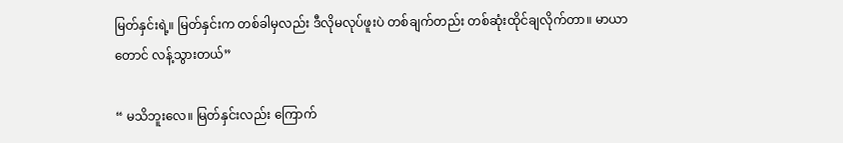မြတ်နှင်းရဲ့။ မြတ်နှင်းက တစ်ခါမှလည်း ဒီလိုမလုပ်ဖူးပဲ တစ်ချက်တည်း တစ်ဆုံးထိုင်ချလိုက်တာ။ မာယာတောင် လန့်သွားတယ်”

“ မသိဘူးလေ။ မြတ်နှင်းလည်း ကြောက်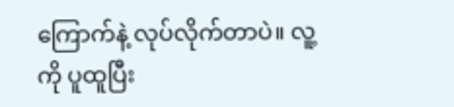ကြောက်နဲ့ လုပ်လိုက်တာပဲ။ လူ့ကို ပူထူပြီး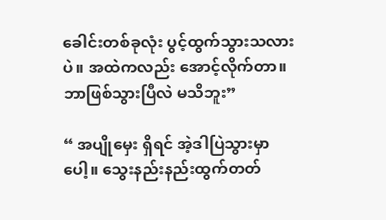ခေါင်းတစ်ခုလုံး ပွင့်ထွက်သွားသလားပဲ။ အထဲကလည်း အောင့်လိုက်တာ။ ဘာဖြစ်သွားပြီလဲ မသိဘူး”

“ အပျိုမှေး ရှိရင် အဲ့ဒါပြဲသွားမှာပေါ့။ သွေးနည်းနည်းထွက်တတ်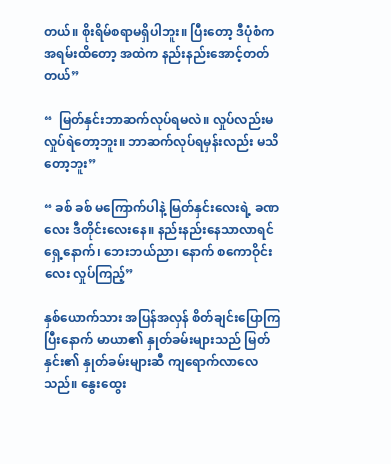တယ်။ စိုးရိမ်စရာမရှိပါဘူး။ ပြီးတော့ ဒီပုံစံက အရမ်းထိတော့ အထဲက နည်းနည်းအောင့်တတ်တယ်”

“  မြတ်နှင်းဘာဆက်လုပ်ရမလဲ။ လှုပ်လည်းမလှုပ်ရဲတော့ဘူး။ ဘာဆက်လုပ်ရမှန်းလည်း မသိတော့ဘူး”

“ ခစ် ခစ် မကြောက်ပါနဲ့ မြတ်နှင်းလေးရဲ့ ခဏလေး ဒီတိုင်းလေးနေ။ နည်းနည်းနေသာလာရင် ရှေ့နောက်၊ ဘေးဘယ်ညာ၊ နောက် စကောဝိုင်းလေး လှုပ်ကြည့်”

နှစ်ယောက်သား အပြန်အလှန် စိတ်ချင်းပြောကြပြီးနောက် မာယာ၏ နှုတ်ခမ်းများသည် မြတ်နှင်း၏ နှုတ်ခမ်းများဆီ ကျရောက်လာလေသည်။ နွေးထွေး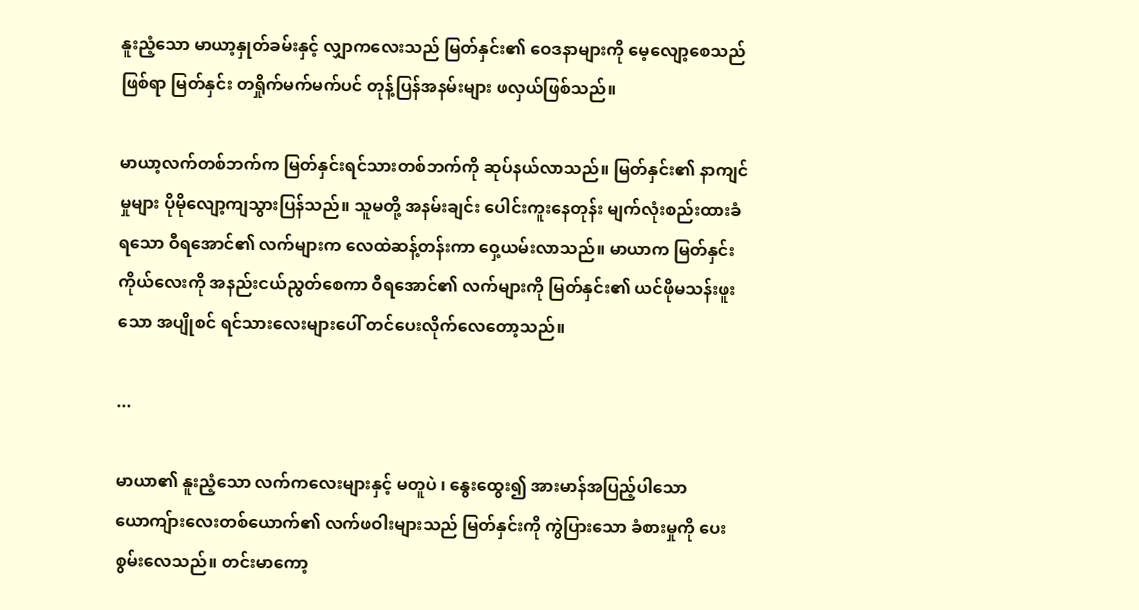နူးညံ့သော မာယာ့နှုတ်ခမ်းနှင့် လျှာကလေးသည် မြတ်နှင်း၏ ဝေဒနာများကို မေ့လျော့စေသည်ဖြစ်ရာ မြတ်နှင်း တရှိုက်မက်မက်ပင် တုန့်ပြန်အနမ်းများ ဖလှယ်ဖြစ်သည်။

မာယာ့လက်တစ်ဘက်က မြတ်နှင်းရင်သားတစ်ဘက်ကို ဆုပ်နယ်လာသည်။ မြတ်နှင်း၏ နာကျင်မှုများ ပိုမိုလျော့ကျသွားပြန်သည်။ သူမတို့ အနမ်းချင်း ပေါင်းကူးနေတုန်း မျက်လုံးစည်းထားခံရသော ဝီရအောင်၏ လက်များက လေထဲဆန့်တန်းကာ ဝှေ့ယမ်းလာသည်။ မာယာက မြတ်နှင်းကိုယ်လေးကို အနည်းငယ်ညွတ်စေကာ ဝီရအောင်၏ လက်များကို မြတ်နှင်း၏ ယင်ဖိုမသန်းဖူးသော အပျိုစင် ရင်သားလေးများပေါ် တင်ပေးလိုက်လေတော့သည်။

...

မာယာ၏ နူးညံ့သော လက်ကလေးများနှင့် မတူပဲ ၊ နွေးထွေး၍ အားမာန်အပြည့်ပါသော ယောကျ်ားလေးတစ်ယောက်၏ လက်ဖဝါးများသည် မြတ်နှင်းကို ကွဲပြားသော ခံစားမှုကို ပေးစွမ်းလေသည်။ တင်းမာကော့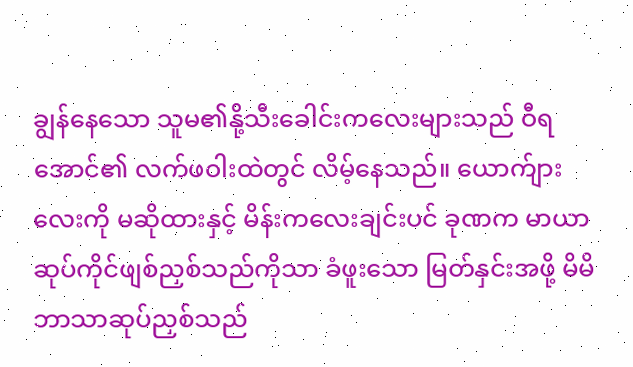ချွန်နေသော သူမ၏နို့သီးခေါင်းကလေးများသည် ဝီရအောင်၏ လက်ဖဝါးထဲတွင် လိမ့်နေသည်။ ယောက်ျားလေးကို မဆိုထားနှင့် မိန်းကလေးချင်းပင် ခုဏက မာယာဆုပ်ကိုင်ဖျစ်ညှစ်သည်ကိုသာ ခံဖူးသော မြတ်နှင်းအဖို့ မိမိဘာသာဆုပ်ညှစ်သည်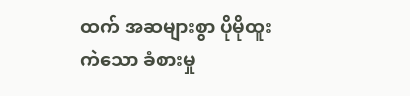ထက် အဆများစွာ ပိုမိုထူးကဲသော ခံစားမှု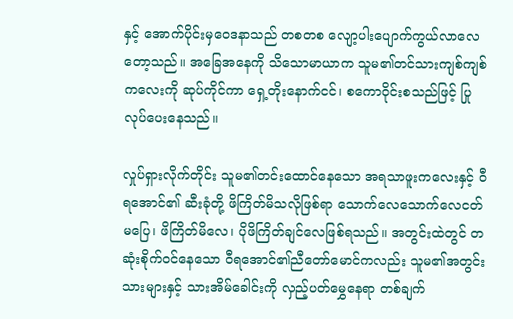နှင့် အောက်ပိုင်းမှဝေဒနာသည် တစတစ လျော့ပါးပျောက်ကွယ်လာလေတော့သည်။ အခြေအနေကို သိသောမာယာက သူမ၏တင်သားကျစ်ကျစ်ကလေးကို ဆုပ်ကိုင်ကာ ရှေ့တိုးနောက်ငင်၊ စကောဝိုင်းစသည်ဖြင့် ပြုလုပ်ပေးနေသည်။

လှုပ်ရှားလိုက်တိုင်း သူမ၏တင်းထောင်နေသော အရသာဖူးကလေးနှင့် ဝီရအောင်၏ ဆီးခုံတို့ ဖိကြိတ်မိသလိုဖြစ်ရာ သောက်လေသောက်လေငတ်မပြေ၊ ဖိကြိတ်မိလေ၊ ပိုဖိကြိတ်ချင်လေဖြစ်ရသည်။ အတွင်းထဲတွင် တဆုံးစိုက်ဝင်နေသော ဝီရအောင်၏ညီတော်မောင်ကလည်း သူမ၏အတွင်းသားများနှင့် သားအိမ်ခေါင်းကို လှည့်ပတ်မွှေနေရာ တစ်ချက်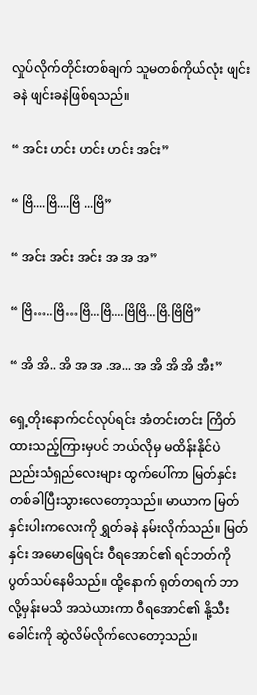လှုပ်လိုက်တိုင်းတစ်ချက် သူမတစ်ကိုယ်လုံး ဖျင်းခနဲ ဖျင်းခနဲဖြစ်ရသည်။

“ အင်း ဟင်း ဟင်း ဟင်း အင်း”

“ ဗြိ....ဗြိ....ဗြိ ...ဗြိ”

“ အင်း အင်း အင်း အ အ အ”

“ ဗြိ…..ဗြိ…ဗြိ...ဗြိ....ဗြိဗြိ...ဗြိ.ဗြိဗြိ”

“ အိ အိ.. အိ အ အ .အ... အ အိ အိ အိ အီး”

ရှေ့တိုးနောက်ငင်လုပ်ရင်း အံတင်းတင်း ကြိတ်ထားသည့်ကြားမှပင် ဘယ်လိုမှ မထိန်းနိုင်ပဲ ညည်းသံရှည်လေးများ ထွက်ပေါ်ကာ မြတ်နှင်းတစ်ခါပြီးသွားလေတော့သည်။ မာယာက မြတ်နှင်းပါးကလေးကို ရွှတ်ခနဲ နမ်းလိုက်သည်။ မြတ်နှင်း အမောဖြေရင်း ဝီရအောင်၏ ရင်ဘတ်ကို ပွတ်သပ်နေမိသည်။ ထို့နောက် ရုတ်တရက် ဘာလို့မှန်းမသိ အသဲယားကာ ဝီရအောင်၏ နို့သီးခေါင်းကို ဆွဲလိမ်လိုက်လေတော့သည်။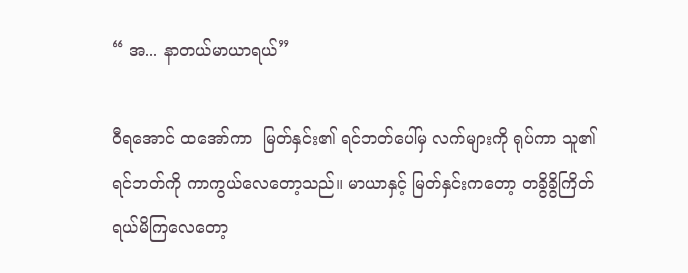“ အ... နာတယ်မာယာရယ်”

ဝီရအောင် ထအော်ကာ  မြတ်နှင်း၏ ရင်ဘတ်ပေါ်မှ လက်များကို ရုပ်ကာ သူ၏ရင်ဘတ်ကို ကာကွယ်လေတော့သည်။ မာယာနှင့် မြတ်နှင်းကတော့ တခွိခွိကြိတ်ရယ်မိကြလေတော့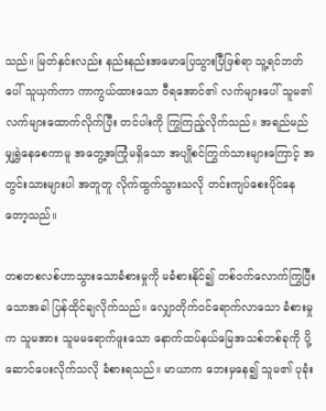သည်။ မြတ်နှင်းလည်း နည်းနည်းအမောပြေသွားပြီဖြစ်ရာ သူ့ရင်ဘတ်ပေါ် သူယှက်ကာ ကာကွယ်ထားသော ဝီရအောင်၏ လက်များပေါ် သူမ၏လက်များထောက်လိုက်ပြီး တင်ပါးကို ကြွကြည့်လိုက်သည်။ အရည်မည်မျှရွှဲနေစေကာမူ အတွေ့အကြုံမရှိသော အပျိုစင်ကြွက်သားများကြောင့် အတွင်းသားများပါ အတူတူ လိုက်ထွက်သွားသလို တင်းကျပ်စေးပိုင်နေတော့သည်။

တစတစလစ်ဟာသွားသောခံစားမှုကို မခံစားနိုင်၍ တစ်ဝက်လောက်ကြွပြီးသောအခါ ပြန်ထိုင်ချလိုက်သည်။ လျှောတိုက်ဝင်ရောက်လာသော ခံစားမှုက သူမအား သူမမရောက်ဖူးသော နောက်ထပ်နယ်မြေအသစ်တစ်ခုကို ပို့ဆောင်ပေးလိုက်သလို ခံစားရသည်။ မာယာက ဘေးမှနေ၍ သူမ၏ ပုခုံး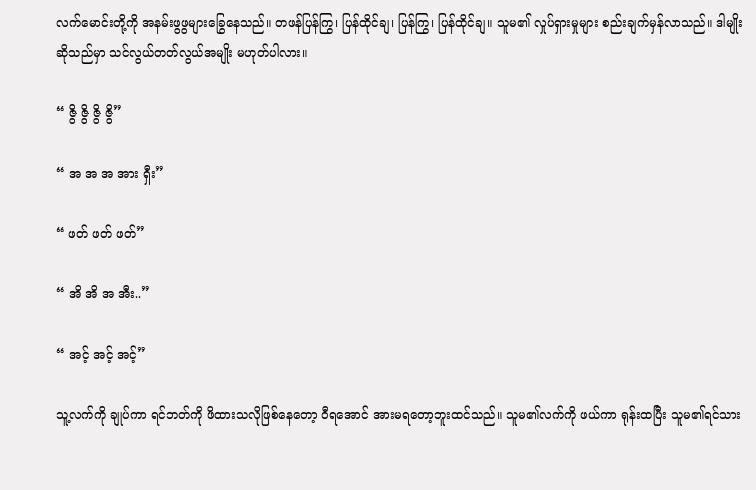လက်မောင်းတို့ကို အနမ်းဖွဖွများခြွေနေသည်။ တဖန်ပြန်ကြွ၊ ပြန်ထိုင်ချ၊ ပြန်ကြွ၊ ပြန်ထိုင်ချ။ သူမ၏ လှုပ်ရှားမှုများ စည်းချက်မှန်လာသည်။ ဒါမျိုးဆိုသည်မှာ သင်လွယ်တတ်လွယ်အမျိုး မဟုတ်ပါလား။

“ ဇွိ ဇွိ ဇွိ ဇွိ”

“ အ အ အ အား ရှီး”

“ ဖတ် ဖတ် ဖတ်”

“ အိ အိ အ အီး..”

“ အင့် အင့် အင့်”

သူ့လက်ကို ချုပ်ကာ ရင်ဘတ်ကို ဖိထားသလိုဖြစ်နေတော့ ဝီရအောင် အားမရတော့ဘူးထင်သည်။ သူမ၏လက်ကို ဖယ်ကာ ရုန်းထပြီး သူမ၏ရင်သား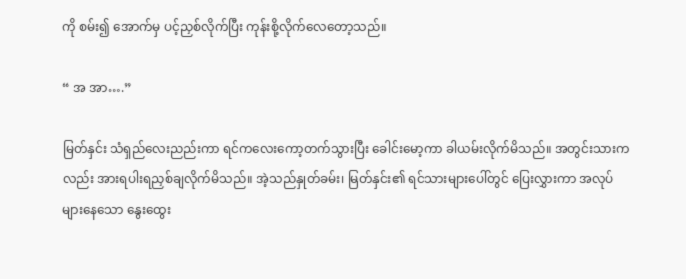ကို စမ်း၍ အောက်မှ ပင့်ညှစ်လိုက်ပြီး ကုန်းစို့လိုက်လေတော့သည်။

“ အ အာ….”

မြတ်နှင်း သံရှည်လေးညည်းကာ ရင်ကလေးကော့တက်သွားပြီး ခေါင်းမော့ကာ ခါယမ်းလိုက်မိသည်။ အတွင်းသားကလည်း အားရပါးရညှစ်ချလိုက်မိသည်။ အဲ့သည်နှုတ်ခမ်း၊ မြတ်နှင်း၏ ရင်သားများပေါ်တွင် ပြေးလွှားကာ အလုပ်များနေသော နွေးထွေး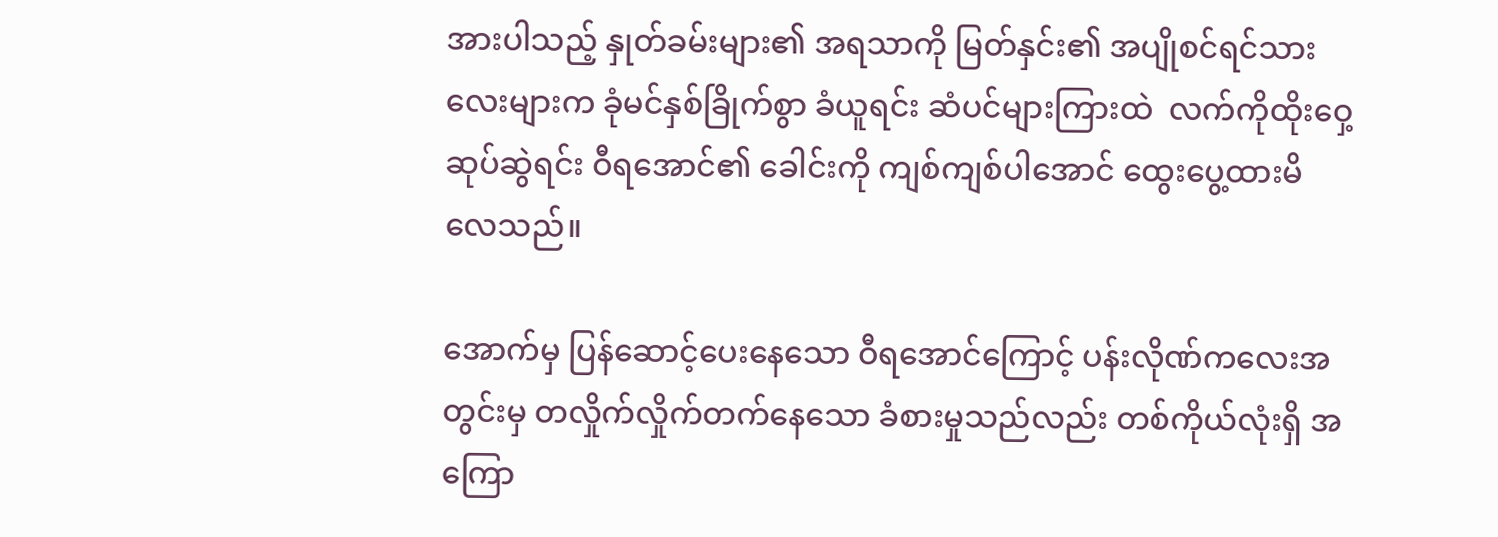အားပါသည့် နှုတ်ခမ်းများ၏ အရသာကို မြတ်နှင်း၏ အပျိုစင်ရင်သားလေးများက ခုံမင်နှစ်ခြိုက်စွာ ခံယူရင်း ဆံပင်များကြားထဲ  လက်ကိုထိုးဝှေ့ဆုပ်ဆွဲရင်း ဝီရအောင်၏ ခေါင်းကို ကျစ်ကျစ်ပါအောင် ထွေးပွေ့ထားမိလေသည်။

အောက်မှ ပြန်ဆောင့်ပေးနေသော ဝီရအောင်ကြောင့် ပန်းလိုဏ်ကလေးအတွင်းမှ တလှိုက်လှိုက်တက်နေသော ခံစားမှုသည်လည်း တစ်ကိုယ်လုံးရှိ အကြော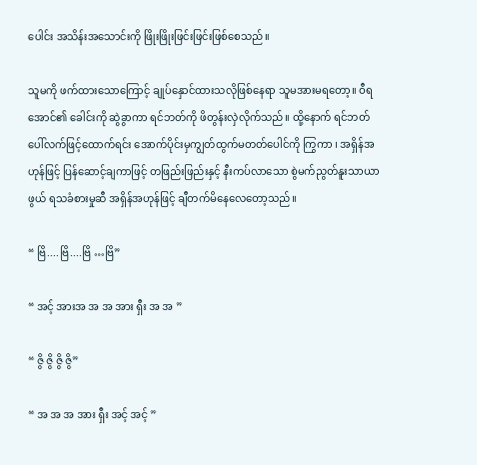ပေါင်း အသိန်းအသောင်းကို ဖြိုးဖြိုးဖြင်းဖြင်းဖြစ်စေသည်။

သူမကို ဖက်ထားသောကြောင့် ချုပ်နှောင်ထားသလိုဖြစ်နေရာ သူမအားမရတော့။ ဝီရအောင်၏ ခေါင်းကို ဆွဲခွာကာ ရင်ဘတ်ကို ဖိတွန်းလှဲလိုက်သည်။ ထို့နောက် ရင်ဘတ်ပေါ်လက်ဖြင့်ထောက်ရင်း အောက်ပိုင်းမှကျွတ်ထွက်မတတ်ပေါင်ကို ကြွကာ ၊ အရှိန်အဟုန်ဖြင့် ပြန်ဆောင့်ချကာဖြင့် တဖြည်းဖြည်းနှင့် နီးကပ်လာသော စွဲမက်ညွတ်နူးသာယာဖွယ် ရသခံစားမှုဆီ အရှိန်အဟုန်ဖြင့် ချီတက်မိနေလေတော့သည်။

“ ဗြိ....ဗြိ....ဗြိ …ဗြိ”

“ အင့် အားအ အ အ အား ရှီး အ အ ”

“ ဇွိ ဇွိ ဇွိ ဇွိ”

“ အ အ အ အား ရှီး အင့် အင့် ”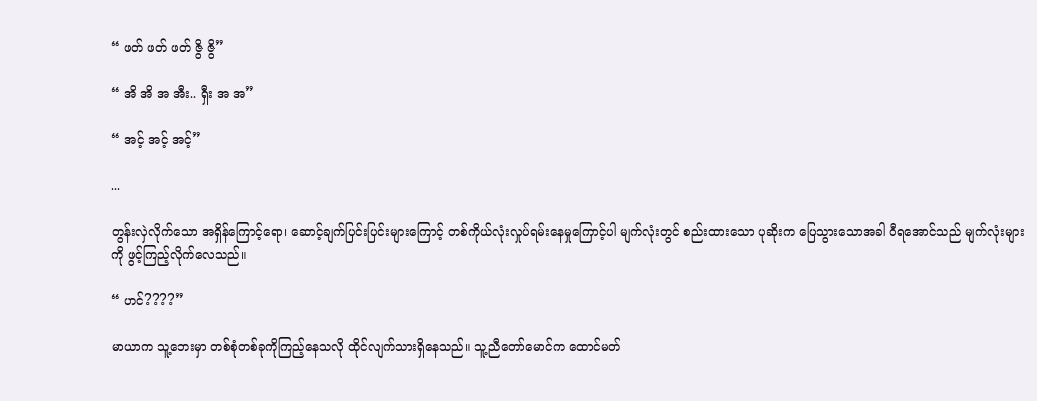“ ဖတ် ဖတ် ဖတ် ဇွိ ဇွိ”

“ အိ အိ အ အီး.. ရှီး အ အ”

“ အင့် အင့် အင့်”

...

တွန်းလှဲလိုက်သော အရှိန်ကြောင့်ရော၊ ဆောင့်ချက်ပြင်းပြင်းများကြောင့် တစ်ကိုယ်လုံးလှုပ်ရမ်းနေမှုကြောင့်ပါ မျက်လုံးတွင် စည်းထားသော ပုဆိုးက ပြေသွားသောအခါ ဝီရအောင်သည် မျက်လုံးများကို ဖွင့်ကြည့်လိုက်လေသည်။

“ ဟင်????”

မာယာက သူ့ဘေးမှာ တစ်စုံတစ်ခုကိုကြည့်နေသလို ထိုင်လျက်သားရှိနေသည်။ သူ့ညီတော်မောင်က ထောင်မတ်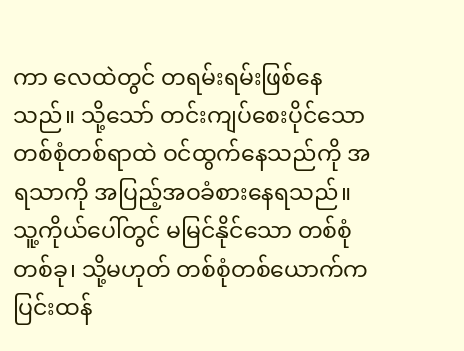ကာ လေထဲတွင် တရမ်းရမ်းဖြစ်နေသည်။ သို့သော် တင်းကျပ်စေးပိုင်သော တစ်စုံတစ်ရာထဲ ဝင်ထွက်နေသည်ကို အရသာကို အပြည့်အဝခံစားနေရသည်။ သူ့ကိုယ်ပေါ်တွင် မမြင်နိုင်သော တစ်စုံတစ်ခု၊ သို့မဟုတ် တစ်စုံတစ်ယောက်က ပြင်းထန်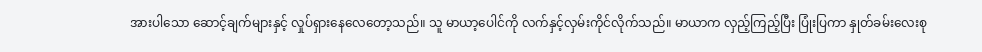အားပါသော ဆောင့်ချက်များနှင့် လှုပ်ရှားနေလေတော့သည်။ သူ မာယာ့ပေါင်ကို လက်နှင့်လှမ်းကိုင်လိုက်သည်။ မာယာက လှည့်ကြည့်ပြီး ပြုံးပြကာ နှုတ်ခမ်းလေးစု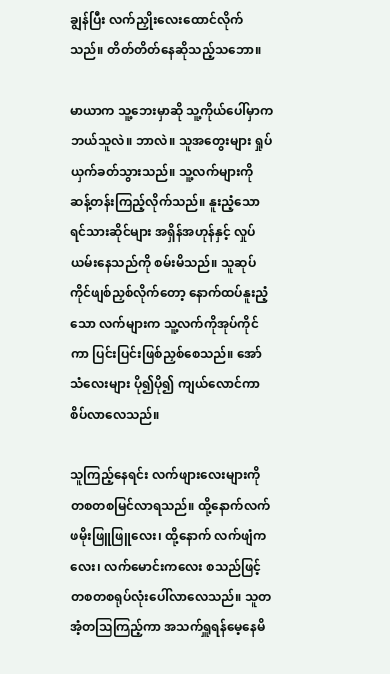ချွန်ပြီး လက်ညှိုးလေးထောင်လိုက်သည်။ တိတ်တိတ်နေဆိုသည့်သဘော။

မာယာက သူ့ဘေးမှာဆို သူ့ကိုယ်ပေါ်မှာက ဘယ်သူလဲ။ ဘာလဲ။ သူအတွေးများ ရှုပ်ယှက်ခတ်သွားသည်။ သူ့လက်များကို ဆန့်တန်းကြည့်လိုက်သည်။ နူးညံ့သော ရင်သားဆိုင်များ အရှိန်အဟုန်နှင့် လှုပ်ယမ်းနေသည်ကို စမ်းမိသည်။ သူဆုပ်ကိုင်ဖျစ်ညှစ်လိုက်တော့ နောက်ထပ်နူးညံ့သော လက်များက သူ့လက်ကိုအုပ်ကိုင်ကာ ပြင်းပြင်းဖြစ်ညှစ်စေသည်။ အော်သံလေးများ ပို၍ပို၍ ကျယ်လောင်ကာ စိပ်လာလေသည်။

သူကြည့်နေရင်း လက်ဖျားလေးများကို တစတစမြင်လာရသည်။ ထို့နောက်လက်ဖမိုးဖြူဖြူလေး၊ ထို့နောက် လက်ဖျံကလေး၊ လက်မောင်းကလေး စသည်ဖြင့် တစတစရုပ်လုံးပေါ်လာလေသည်။ သူတအံ့တဩကြည့်ကာ အသက်ရှူရန်မေ့နေမိ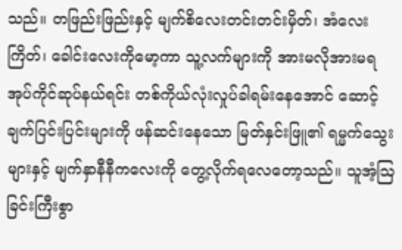သည်။ တဖြည်းဖြည်းနှင့် မျက်စိလေးတင်းတင်းမှိတ်၊ အံလေးကြိတ်၊ ခေါင်းလေးကိုမော့ကာ သူ့လက်များကို အားမလိုအားမရအုပ်ကိုင်ဆုပ်နယ်ရင်း တစ်ကိုယ်လုံးလှုပ်ခါရမ်းနေအောင် ဆောင့်ချက်ပြင်းပြင်းများကို ဖန်ဆင်းနေသော မြတ်နှင်းဖြူ၏ ရမ္မက်သွေးများနှင့် မျက်နှာနီနီကလေးကို တွေ့လိုက်ရလေတော့သည်။ သူအံ့ဩခြင်းကြီးစွာ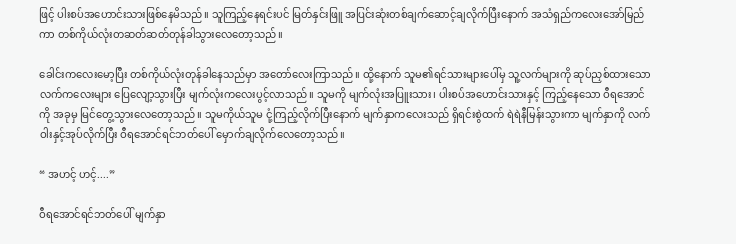ဖြင့် ပါးစပ်အဟောင်းသားဖြစ်နေမိသည်။ သူကြည့်နေရင်းပင် မြတ်နှင်းဖြူ အပြင်းဆုံးတစ်ချက်ဆောင့်ချလိုက်ပြီးနောက် အသံရှည်ကလေးအော်မြည်ကာ တစ်ကိုယ်လုံးတဆတ်ဆတ်တုန်ခါသွားလေတော့သည်။

ခေါင်းကလေးမော့ပြီး တစ်ကိုယ်လုံးတုန်ခါနေသည်မှာ အတော်လေးကြာသည်။ ထို့နောက် သူမ၏ရင်သားများပေါ်မှ သူ့လက်များကို ဆုပ်ညှစ်ထားသော လက်ကလေးများ ပြေလျော့သွားပြီး မျက်လုံးကလေးပွင့်လာသည်။ သူမကို မျက်လုံးအပြူးသား၊ ပါးစပ်အဟောင်းသားနှင့် ကြည့်နေသော ဝီရအောင်ကို အခုမှ မြင်တွေ့သွားလေတော့သည်။ သူမကိုယ်သူမ ငုံ့ကြည့်လိုက်ပြီးနောက် မျက်နှာကလေးသည် ရှိရင်းစွဲထက် ရဲရဲနီမြန်းသွားကာ မျက်နှာကို လက်ဝါးနှင့်အုပ်လိုက်ပြီး ဝီရအောင်ရင်ဘတ်ပေါ် မှောက်ချလိုက်လေတော့သည်။

“ အဟင့် ဟင့်....”

ဝီရအောင်ရင်ဘတ်ပေါ် မျက်နှာ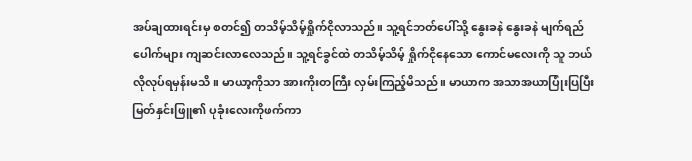အပ်ချထားရင်းမှ စတင်၍ တသိမ့်သိမ့်ရှိုက်ငိုလာသည်။ သူ့ရင်ဘတ်ပေါ်သို့ နွေးခနဲ နွေးခနဲ မျက်ရည်ပေါက်များ ကျဆင်းလာလေသည်။ သူ့ရင်ခွင်ထဲ တသိမ့်သိမ့် ရှိုက်ငိုနေသော ကောင်မလေးကို သူ ဘယ်လိုလုပ်ရမှန်းမသိ။ မာယာ့ကိုသာ အားကိုးတကြီး လှမ်းကြည့်မိသည်။ မာယာက အသာအယာပြုံးပြပြီး မြတ်နှင်းဖြူ၏ ပုခုံးလေးကိုဖက်ကာ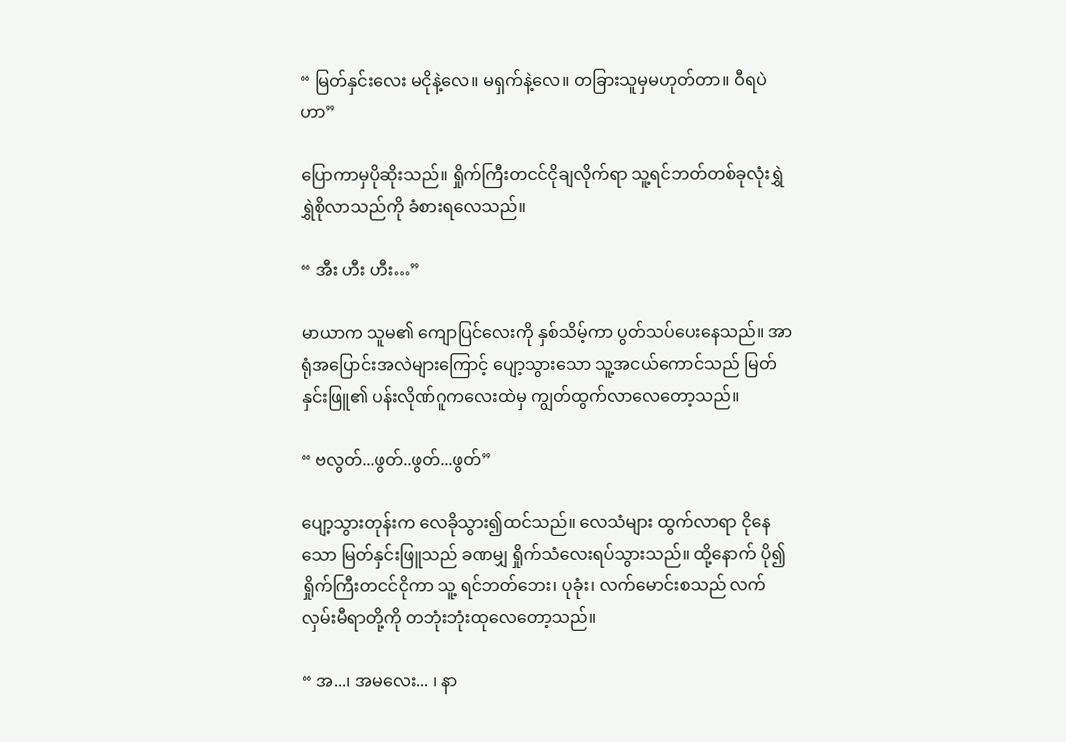“ မြတ်နှင်းလေး မငိုနဲ့လေ။ မရှက်နဲ့လေ။ တခြားသူမှမဟုတ်တာ။ ဝီရပဲဟာ”

ပြောကာမှပိုဆိုးသည်။ ရှိုက်ကြီးတငင်ငိုချလိုက်ရာ သူ့ရင်ဘတ်တစ်ခုလုံးရွှဲရွှဲစိုလာသည်ကို ခံစားရလေသည်။

“ အီး ဟီး ဟီး…”

မာယာက သူမ၏ ကျောပြင်လေးကို နှစ်သိမ့်ကာ ပွတ်သပ်ပေးနေသည်။ အာရုံအပြောင်းအလဲများကြောင့် ပျော့သွားသော သူ့အငယ်ကောင်သည် မြတ်နှင်းဖြူ၏ ပန်းလိုဏ်ဂူကလေးထဲမှ ကျွတ်ထွက်လာလေတော့သည်။

“ ဗလွတ်...ဖွတ်..ဖွတ်...ဖွတ်”

ပျော့သွားတုန်းက လေခိုသွား၍ထင်သည်။ လေသံများ ထွက်လာရာ ငိုနေသော မြတ်နှင်းဖြူသည် ခဏမျှ ရှိုက်သံလေးရပ်သွားသည်။ ထို့နောက် ပို၍ ရှိုက်ကြီးတငင်ငိုကာ သူ့ ရင်ဘတ်ဘေး၊ ပုခုံး၊ လက်မောင်းစသည် လက်လှမ်းမီရာတို့ကို တဘုံးဘုံးထုလေတော့သည်။

“ အ...၊ အမလေး... ၊ နာ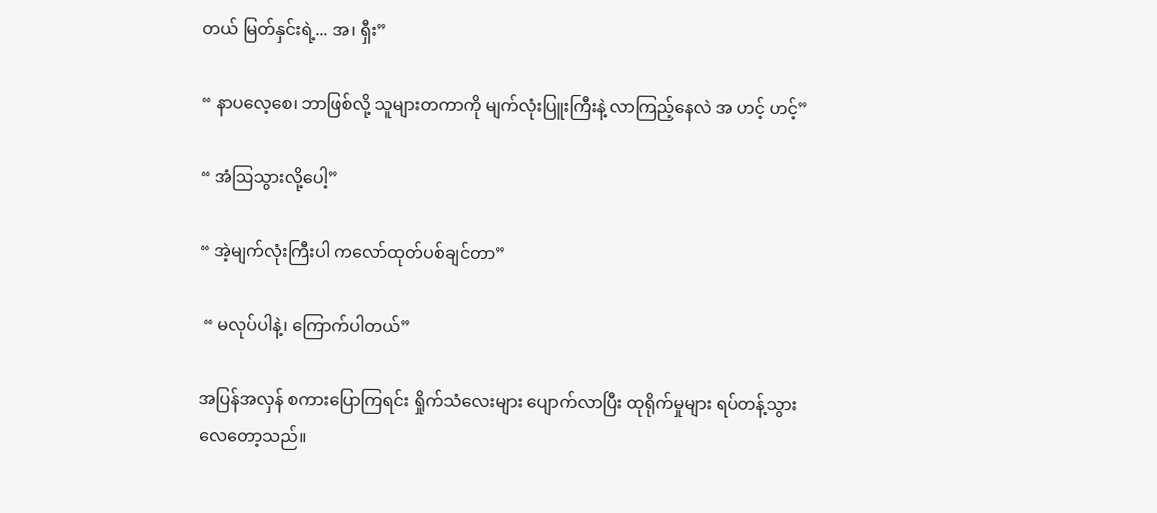တယ် မြတ်နှင်းရဲ့... အ၊ ရှီး”

“ နာပလေ့စေ၊ ဘာဖြစ်လို့ သူများတကာကို မျက်လုံးပြူးကြီးနဲ့ လာကြည့်နေလဲ အ ဟင့် ဟင့်”

“ အံဩသွားလို့ပေါ့”

“ အဲ့မျက်လုံးကြီးပါ ကလော်ထုတ်ပစ်ချင်တာ”

 “ မလုပ်ပါနဲ့၊ ကြောက်ပါတယ်”

အပြန်အလှန် စကားပြောကြရင်း ရှိုက်သံလေးများ ပျောက်လာပြီး ထုရိုက်မှုများ ရပ်တန့်သွားလေတော့သည်။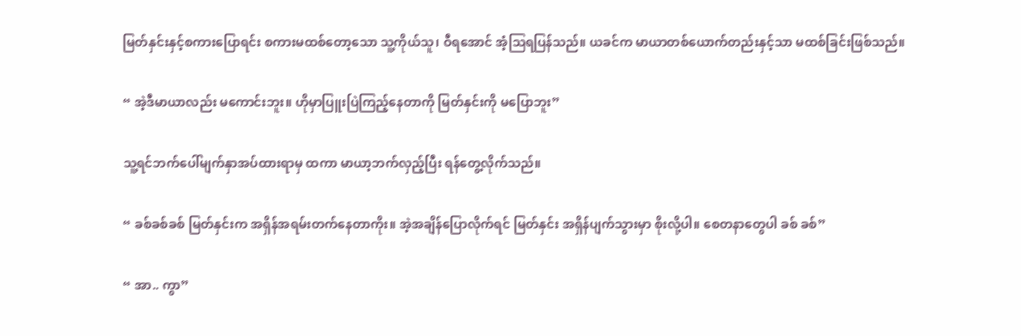မြတ်နှင်းနှင့်စကားပြောရင်း စကားမထစ်တော့သော သူ့ကိုယ်သူ၊ ဝီရအောင် အံ့ဩရပြန်သည်။ ယခင်က မာယာတစ်ယောက်တည်းနှင့်သာ မထစ်ခြင်းဖြစ်သည်။

“ အဲ့ဒီမာယာလည်း မကောင်းဘူး။ ဟိုမှာပြူးပြဲကြည့်နေတာကို မြတ်နှင်းကို မပြောဘူး”

သူ့ရင်ဘက်ပေါ်မျက်နှာအပ်ထားရာမှ ထကာ မာယာ့ဘက်လှည့်ပြီး ရန်တွေ့လိုက်သည်။

“ ခစ်ခစ်ခစ် မြတ်နှင်းက အရှိန်အရမ်းတက်နေတာကိုး။ အဲ့အချိန်ပြောလိုက်ရင် မြတ်နှင်း အရှိန်ပျက်သွားမှာ စိုးလို့ပါ။ စေတနာတွေပါ ခစ် ခစ်”

“ အာ.. ကွာ”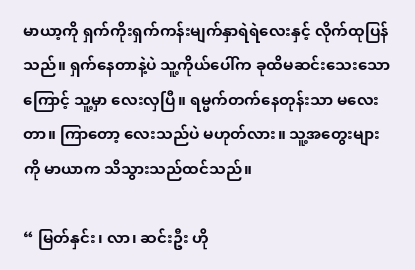မာယာ့ကို ရှက်ကိုးရှက်ကန်းမျက်နှာရဲရဲလေးနှင့် လိုက်ထုပြန်သည်။ ရှက်နေတာနဲ့ပဲ သူ့ကိုယ်ပေါ်က ခုထိမဆင်းသေးသောကြောင့် သူ့မှာ လေးလှပြီ။ ရမ္မက်တက်နေတုန်းသာ မလေးတာ။ ကြာတော့ လေးသည်ပဲ မဟုတ်လား။ သူ့အတွေးများကို မာယာက သိသွားသည်ထင်သည်။

“ မြတ်နှင်း၊ လာ၊ ဆင်းဦး ဟို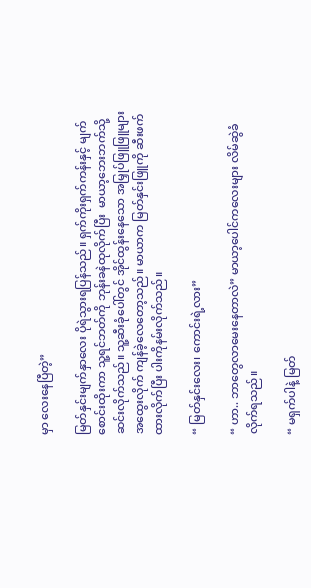မှာ လေးနေပြီတဲ့”

မြတ်နှင်းမျက်နှာလေး ပိုရဲသွားရပြန်သည်။ ရှက်ကိုးရှက်ကန်းနှင့် မျက်စောင်းထိုးကာ သူ့ရင်ဘတ်ကို ဘုန်းခနဲထုလိုက်ပြီး  မာယာ့ဘေးဘက်သို့ ဆင်းလိုက်သည်။ သူ့ဆီးခုံပေါ်တွင် အိုင်ထွန်းနေသော အမြှုပ်ဖြူဖြူများ အထွေးလိုက် ကျန်ခဲ့လေတော့သည်။ မာယာက မြတ်နှင်းဖြူကို ဆီးဖက်ထားလိုက်ပြီး ပါးကိုနမ်းလိုက်သည်။

“ မြတ်နှင်းလေး၊ ကောင်းရဲ့လား”

“ ဟာ.. ဘာတွေလာမေးနေတာလဲ” မာယာ့ပေါင်ကလေးများ လိမ်ဆွဲခံလိုက်ရသည်။

“ မရှက်ပါနဲ့ မြတ်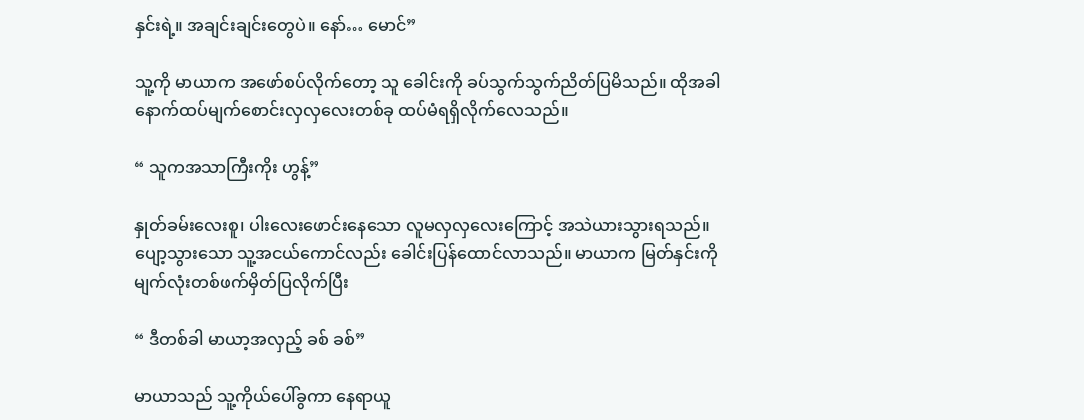နှင်းရဲ့။ အချင်းချင်းတွေပဲ။ နော်… မောင်”

သူ့ကို မာယာက အဖော်စပ်လိုက်တော့ သူ ခေါင်းကို ခပ်သွက်သွက်ညိတ်ပြမိသည်။ ထိုအခါ နောက်ထပ်မျက်စောင်းလှလှလေးတစ်ခု ထပ်မံရရှိလိုက်လေသည်။

“ သူကအသာကြီးကိုး ဟွန့်”

နှုတ်ခမ်းလေးစူ၊ ပါးလေးဖောင်းနေသော လူမလှလှလေးကြောင့် အသဲယားသွားရသည်။ ပျော့သွားသော သူ့အငယ်ကောင်လည်း ခေါင်းပြန်ထောင်လာသည်။ မာယာက မြတ်နှင်းကို မျက်လုံးတစ်ဖက်မှိတ်ပြလိုက်ပြီး

“ ဒီတစ်ခါ မာယာ့အလှည့် ခစ် ခစ်”

မာယာသည် သူ့ကိုယ်ပေါ်ခွကာ နေရာယူ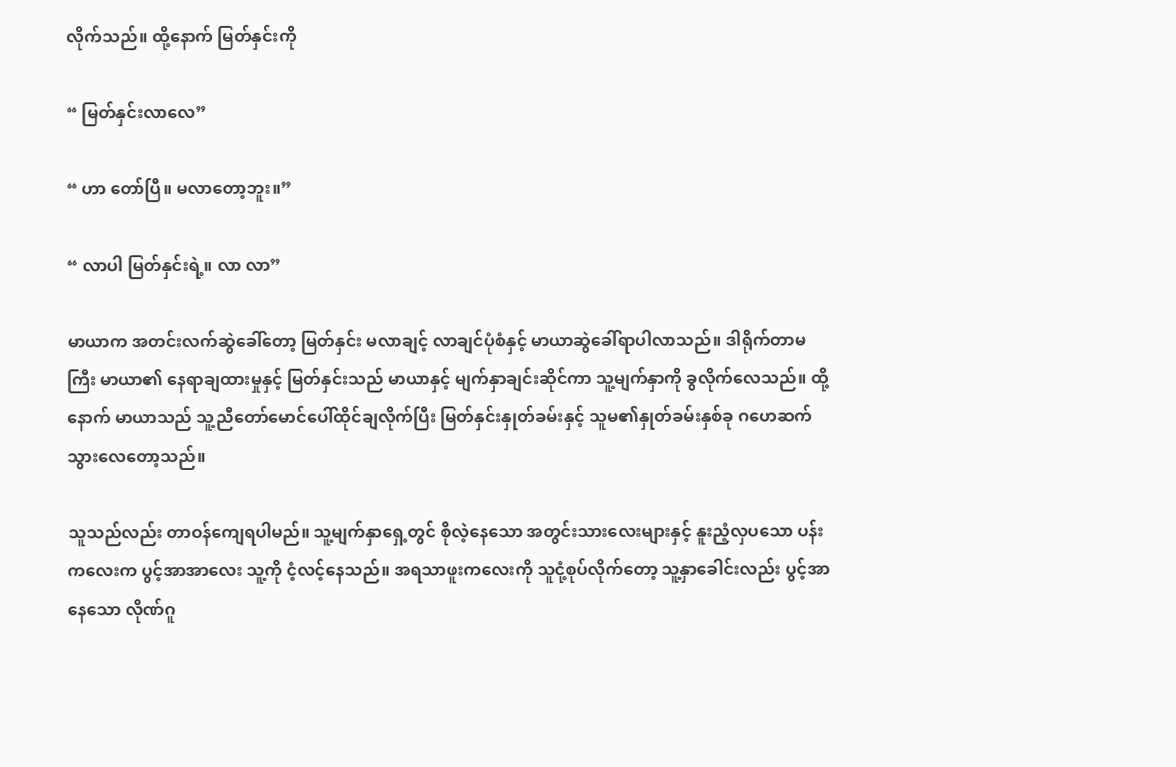လိုက်သည်။ ထို့နောက် မြတ်နှင်းကို

“ မြတ်နှင်းလာလေ”

“ ဟာ တော်ပြီ။ မလာတော့ဘူး။”

“ လာပါ မြတ်နှင်းရဲ့။ လာ လာ”

မာယာက အတင်းလက်ဆွဲခေါ်တော့ မြတ်နှင်း မလာချင့် လာချင်ပုံစံနှင့် မာယာဆွဲခေါ်ရာပါလာသည်။ ဒါရိုက်တာမကြီး မာယာ၏ နေရာချထားမှုနှင့် မြတ်နှင်းသည် မာယာနှင့် မျက်နှာချင်းဆိုင်ကာ သူ့မျက်နှာကို ခွလိုက်လေသည်။ ထို့နောက် မာယာသည် သူ့ညီတော်မောင်ပေါ်ထိုင်ချလိုက်ပြီး မြတ်နှင်းနှုတ်ခမ်းနှင့် သူမ၏နှုတ်ခမ်းနှစ်ခု ဂဟေဆက်သွားလေတော့သည်။

သူသည်လည်း တာဝန်ကျေရပါမည်။ သူ့မျက်နှာရှေ့တွင် စိုလဲ့နေသော အတွင်းသားလေးများနှင့် နူးညံ့လှပသော ပန်းကလေးက ပွင့်အာအာလေး သူ့ကို ငံ့လင့်နေသည်။ အရသာဖူးကလေးကို သူငုံ့စုပ်လိုက်တော့ သူ့နှာခေါင်းလည်း ပွင့်အာနေသော လိုဏ်ဂူ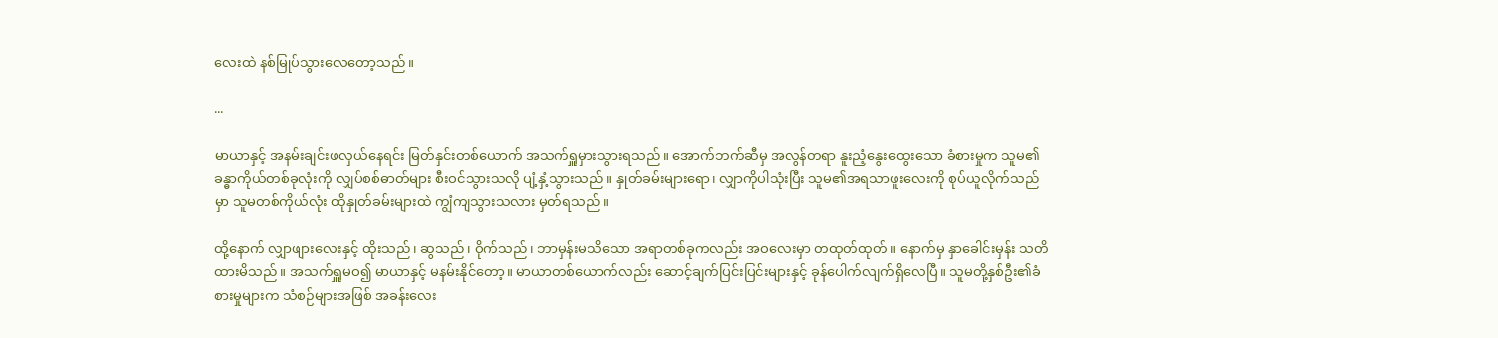လေးထဲ နစ်မြုပ်သွားလေတော့သည်။

...

မာယာနှင့် အနမ်းချင်းဖလှယ်နေရင်း မြတ်နှင်းတစ်ယောက် အသက်ရှူမှားသွားရသည်။ အောက်ဘက်ဆီမှ အလွန်တရာ နူးညံ့နွေးထွေးသော ခံစားမှုက သူမ၏ခန္ဓာကိုယ်တစ်ခုလုံးကို လျှပ်စစ်ဓာတ်များ စီးဝင်သွားသလို ပျံ့နှံ့သွားသည်။ နှုတ်ခမ်းများရော၊ လျှာကိုပါသုံးပြီး သူမ၏အရသာဖူးလေးကို စုပ်ယူလိုက်သည်မှာ သူမတစ်ကိုယ်လုံး ထိုနှုတ်ခမ်းများထဲ ကျွံကျသွားသလား မှတ်ရသည်။

ထို့နောက် လျှာဖျားလေးနှင့် ထိုးသည်၊ ဆွသည်၊ ဝိုက်သည်၊ ဘာမှန်းမသိသော အရာတစ်ခုကလည်း အဝလေးမှာ တထုတ်ထုတ်။ နောက်မှ နှာခေါင်းမှန်း သတိထားမိသည်။ အသက်ရှူမဝ၍ မာယာနှင့် မနမ်းနိုင်တော့။ မာယာတစ်ယောက်လည်း ဆောင့်ချက်ပြင်းပြင်းများနှင့် ခုန်ပေါက်လျက်ရှိလေပြီ။ သူမတို့နှစ်ဦး၏ခံစားမှုများက သံစဉ်များအဖြစ် အခန်းလေး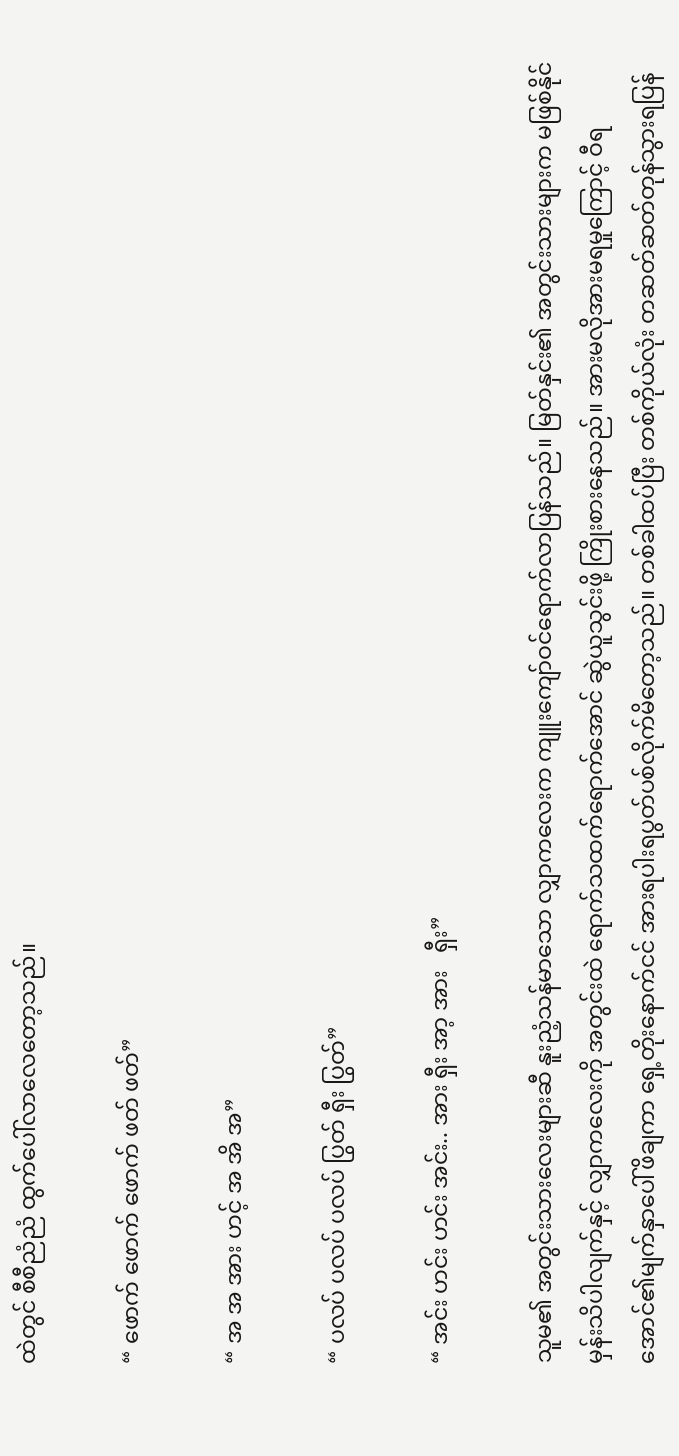ထဲတွင် စီစီညံညံ ထွက်ပေါ်လာလေတော့သည်။

“ ဖောက် ဖောက် ဖောက် ဖတ် ဖတ်”

“ အ အ အား ဟင့် အ အိ အ”

“ ပလပ် ပလပ် ပလပ် ပြွတ် ရှီး ပြွတ်”

“ အင်း ဟင်း ဟင်း အင်း.. အား ရှီး အာ့ အား   ရှီး”

သူမ၏ အတွင်းသားလေးများဆီ နူးညံ့သန်မာသော လျှာကလေးက ကျူးကျော်ဝင်ရောက်လာပြန်သည်။ မြတ်နှင်း၏ အတွင်းသားများက မဖြစ်နိုင်မှန်းသိပါလျက်နှင့် လျှာကလေးကို အတွင်းထဲ ရောက်သထက်ရောက်အောင် ဆွဲယူသွင်းဖို့ ကြိုးစားနေသည်။ အားမလိုအားမရမှုကြောင့် ဝီရအောင်၏မျက်နှာပေါ်ဖိချကာ ရှေ့တိုးနောက်ငင် အားရပါးရပွတ်ပစ်လိုက်မိတော့သည်။ တစ်ခါထပ်ပြီး တစ်ကိုယ်လုံး တဆတ်ဆတ်တုန်သွားရပြန်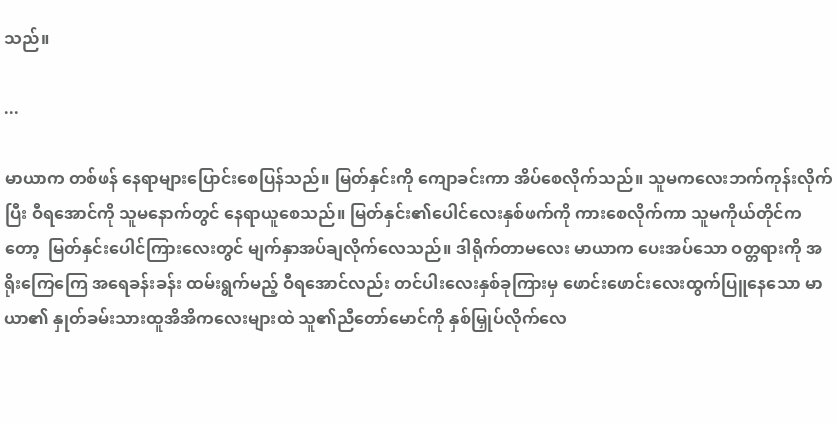သည်။

...

မာယာက တစ်ဖန် နေရာများပြောင်းစေပြန်သည်။ မြတ်နှင်းကို ကျောခင်းကာ အိပ်စေလိုက်သည်။ သူမကလေးဘက်ကုန်းလိုက်ပြီး ဝီရအောင်ကို သူမနောက်တွင် နေရာယူစေသည်။ မြတ်နှင်း၏ပေါင်လေးနှစ်ဖက်ကို ကားစေလိုက်ကာ သူမကိုယ်တိုင်ကတော့  မြတ်နှင်းပေါင်ကြားလေးတွင် မျက်နှာအပ်ချလိုက်လေသည်။ ဒါရိုက်တာမလေး မာယာက ပေးအပ်သော ဝတ္တရားကို အရိုးကြေကြေ အရေခန်းခန်း ထမ်းရွက်မည့် ဝီရအောင်လည်း တင်ပါးလေးနှစ်ခုကြားမှ ဖောင်းဖောင်းလေးထွက်ပြူနေသော မာယာ၏ နှုတ်ခမ်းသားထူအိအိကလေးများထဲ သူ၏ညီတော်မောင်ကို နှစ်မြှုပ်လိုက်လေ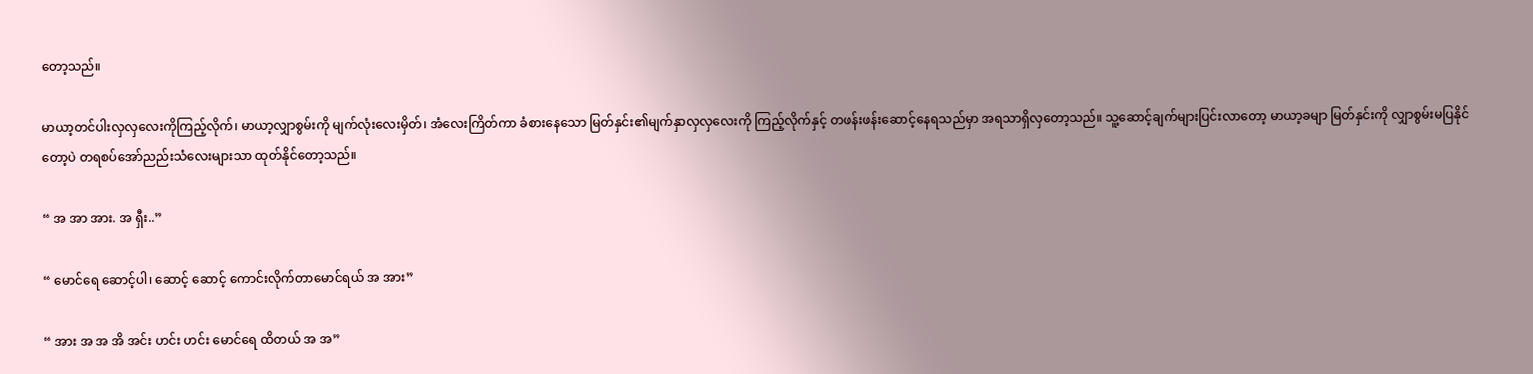တော့သည်။

မာယာ့တင်ပါးလှလှလေးကိုကြည့်လိုက်၊ မာယာ့လျှာစွမ်းကို မျက်လုံးလေးမှိတ်၊ အံလေးကြိတ်ကာ ခံစားနေသော မြတ်နှင်း၏မျက်နှာလှလှလေးကို ကြည့်လိုက်နှင့် တဖန်းဖန်းဆောင့်နေရသည်မှာ အရသာရှိလှတော့သည်။ သူ့ဆောင့်ချက်များပြင်းလာတော့ မာယာ့ခမျာ မြတ်နှင်းကို လျှာစွမ်းမပြနိုင်တော့ပဲ တရစပ်အော်ညည်းသံလေးများသာ ထုတ်နိုင်တော့သည်။

“ အ အာ အား. အ ရှီး..”

“ မောင်ရေ ဆောင့်ပါ၊ ဆောင့် ဆောင့် ကောင်းလိုက်တာမောင်ရယ် အ အား”

“ အား အ အ အိ အင်း ဟင်း ဟင်း မောင်ရေ ထိတယ် အ အ”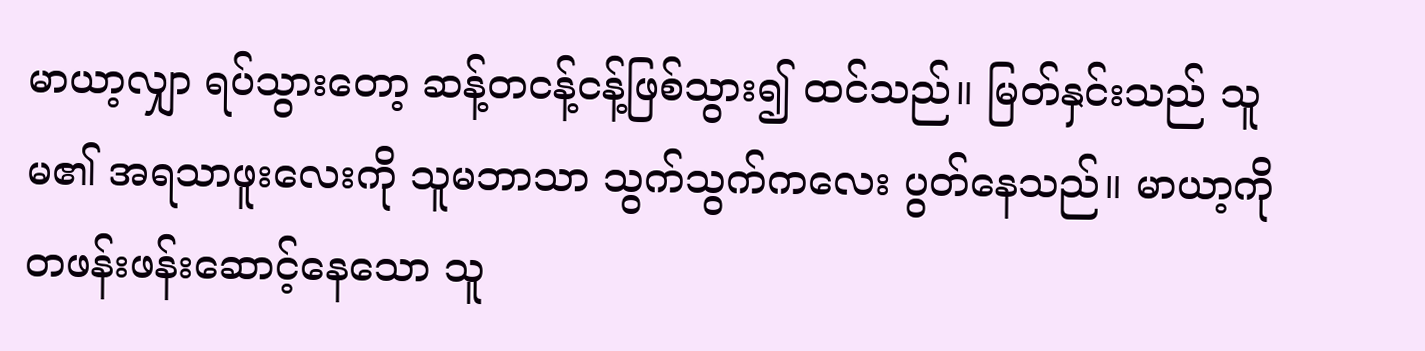မာယာ့လျှာ ရပ်သွားတော့ ဆန့်တငန့်ငန့်ဖြစ်သွား၍ ထင်သည်။ မြတ်နှင်းသည် သူမ၏ အရသာဖူးလေးကို သူမဘာသာ သွက်သွက်ကလေး ပွတ်နေသည်။ မာယာ့ကို တဖန်းဖန်းဆောင့်နေသော သူ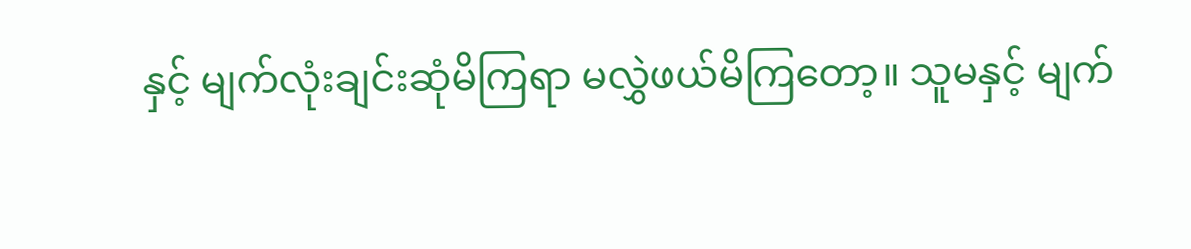နှင့် မျက်လုံးချင်းဆုံမိကြရာ မလွှဲဖယ်မိကြတော့။ သူမနှင့် မျက်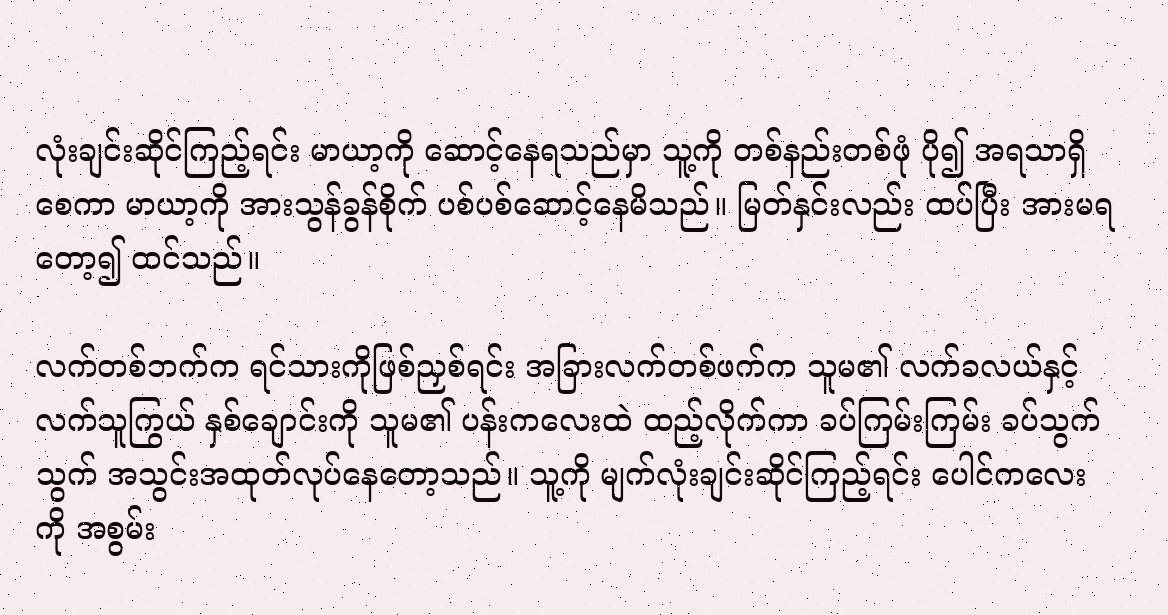လုံးချင်းဆိုင်ကြည့်ရင်း မာယာ့ကို ဆောင့်နေရသည်မှာ သူ့ကို တစ်နည်းတစ်ဖုံ ပို၍ အရသာရှိစေကာ မာယာ့ကို အားသွန်ခွန်စိုက် ပစ်ပစ်ဆောင့်နေမိသည်။ မြတ်နှင်းလည်း ထပ်ပြီး အားမရတော့၍ ထင်သည်။

လက်တစ်ဘက်က ရင်သားကိုဖြစ်ညှစ်ရင်း အခြားလက်တစ်ဖက်က သူမ၏ လက်ခလယ်နှင့် လက်သူကြွယ် နှစ်ချောင်းကို သူမ၏ ပန်းကလေးထဲ ထည့်လိုက်ကာ ခပ်ကြမ်းကြမ်း ခပ်သွက်သွက် အသွင်းအထုတ်လုပ်နေတော့သည်။ သူ့ကို မျက်လုံးချင်းဆိုင်ကြည့်ရင်း ပေါင်ကလေးကို အစွမ်း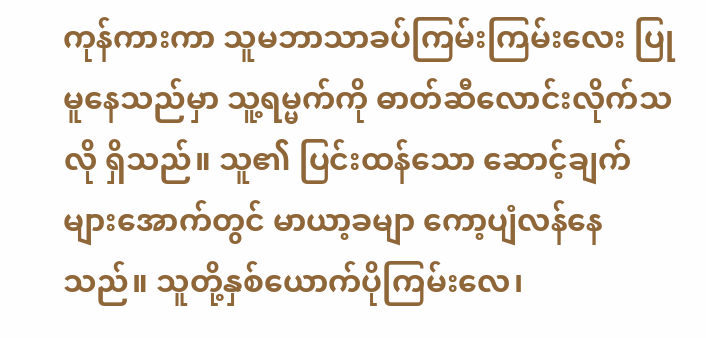ကုန်ကားကာ သူမဘာသာခပ်ကြမ်းကြမ်းလေး ပြုမူနေသည်မှာ သူ့ရမ္မက်ကို ဓာတ်ဆီလောင်းလိုက်သလို ရှိသည်။ သူ၏ ပြင်းထန်သော ဆောင့်ချက်များအောက်တွင် မာယာ့ခမျာ ကော့ပျံလန်နေသည်။ သူတို့နှစ်ယောက်ပိုကြမ်းလေ၊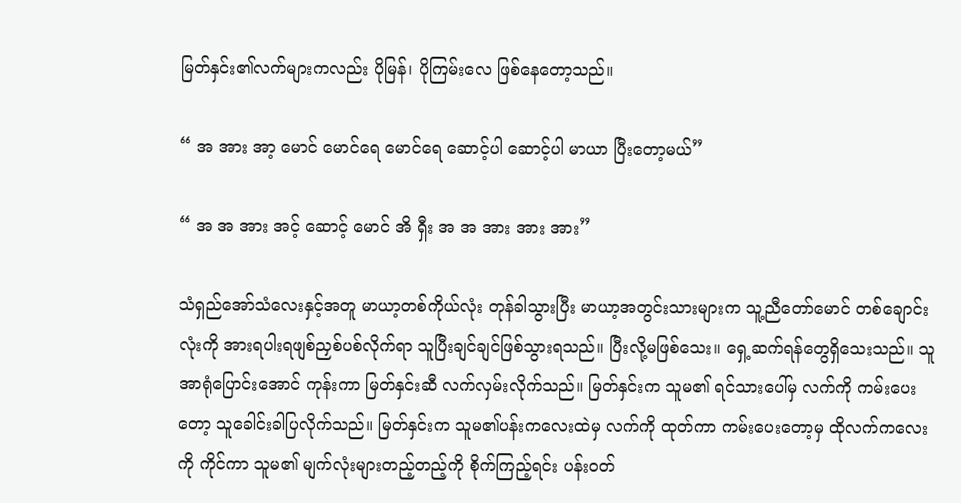မြတ်နှင်း၏လက်များကလည်း ပိုမြန်၊ ပိုကြမ်းလေ ဖြစ်နေတော့သည်။

“ အ အား အာ့ မောင် မောင်ရေ မောင်ရေ ဆောင့်ပါ ဆောင့်ပါ မာယာ ပြီးတော့မယ်”

“ အ အ အား အင့် ဆောင့် မောင် အိ ရှီး အ အ အား အား အား”

သံရှည်အော်သံလေးနှင့်အတူ မာယာ့တစ်ကိုယ်လုံး တုန်ခါသွားပြီး မာယာ့အတွင်းသားများက သူ့ညီတော်မောင် တစ်ချောင်းလုံးကို အားရပါးရဖျစ်ညှစ်ပစ်လိုက်ရာ သူပြီးချင်ချင်ဖြစ်သွားရသည်။ ပြီးလို့မဖြစ်သေး။ ရှေ့ဆက်ရန်တွေရှိသေးသည်။ သူအာရုံပြောင်းအောင် ကုန်းကာ မြတ်နှင်းဆီ လက်လှမ်းလိုက်သည်။ မြတ်နှင်းက သူမ၏ ရင်သားပေါ်မှ လက်ကို ကမ်းပေးတော့ သူခေါင်းခါပြလိုက်သည်။ မြတ်နှင်းက သူမ၏ပန်းကလေးထဲမှ လက်ကို ထုတ်ကာ ကမ်းပေးတော့မှ ထိုလက်ကလေးကို ကိုင်ကာ သူမ၏ မျက်လုံးများတည့်တည့်ကို စိုက်ကြည့်ရင်း ပန်းဝတ်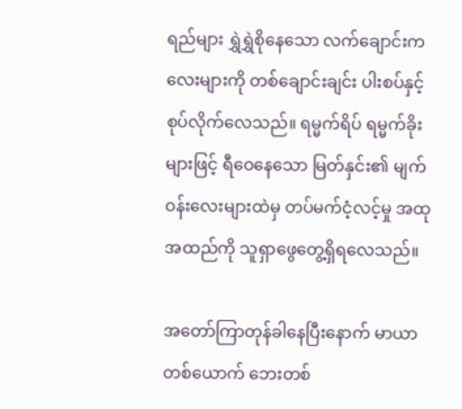ရည်များ ရွှဲရွှဲစိုနေသော လက်ချောင်းကလေးများကို တစ်ချောင်းချင်း ပါးစပ်နှင့် စုပ်လိုက်လေသည်။ ရမ္မက်ရိပ် ရမ္မက်ခိုးများဖြင့် ရီဝေနေသော မြတ်နှင်း၏ မျက်ဝန်းလေးများထဲမှ တပ်မက်ငံ့လင့်မှု အထုအထည်ကို သူရှာဖွေတွေ့ရှိရလေသည်။

အတော်ကြာတုန်ခါနေပြီးနောက် မာယာတစ်ယောက် ဘေးတစ်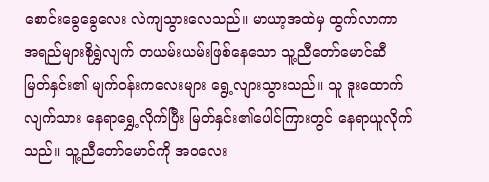စောင်းခွေခွေလေး လဲကျသွားလေသည်။ မာယာ့အထဲမှ ထွက်လာကာ အရည်များစိုရွှဲလျက် တယမ်းယမ်းဖြစ်နေသော သူ့ညီတော်မောင်ဆီ မြတ်နှင်း၏ မျက်ဝန်းကလေးများ ရွေ့လျားသွားသည်။ သူ ဒူးထောက်လျက်သား နေရာရွှေ့လိုက်ပြီး မြတ်နှင်း၏ပေါင်ကြားတွင် နေရာယူလိုက်သည်။ သူ့ညီတော်မောင်ကို အဝလေး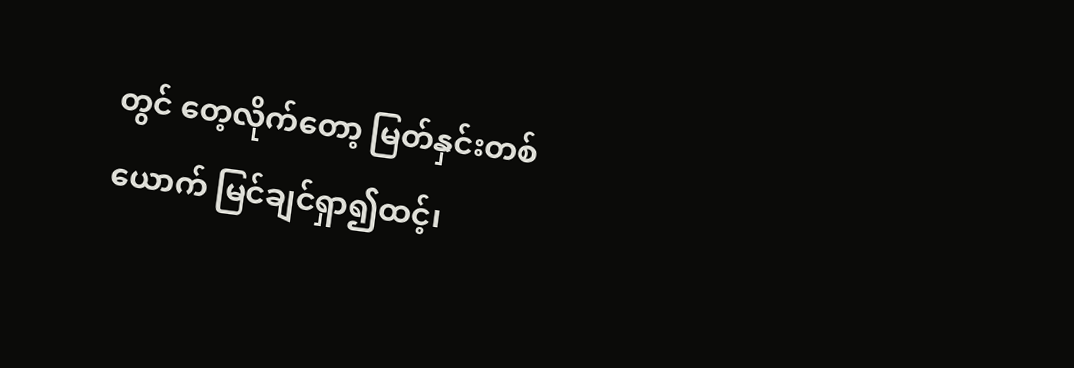တွင် တေ့လိုက်တော့ မြတ်နှင်းတစ်ယောက် မြင်ချင်ရှာ၍ထင့်၊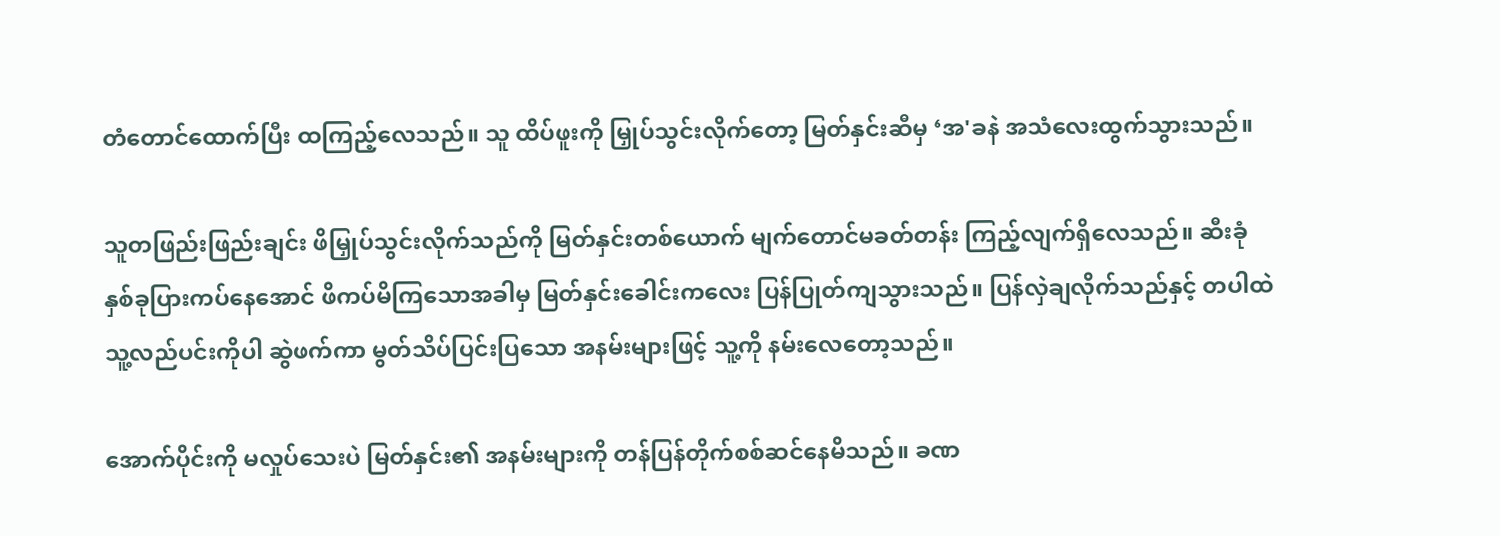တံတောင်ထောက်ပြီး ထကြည့်လေသည်။ သူ ထိပ်ဖူးကို မြှုပ်သွင်းလိုက်တော့ မြတ်နှင်းဆီမှ ‘အ'ခနဲ အသံလေးထွက်သွားသည်။

သူတဖြည်းဖြည်းချင်း ဖိမြှုပ်သွင်းလိုက်သည်ကို မြတ်နှင်းတစ်ယောက် မျက်တောင်မခတ်တန်း ကြည့်လျက်ရှိလေသည်။ ဆီးခုံနှစ်ခုပြားကပ်နေအောင် ဖိကပ်မိကြသောအခါမှ မြတ်နှင်းခေါင်းကလေး ပြန်ပြုတ်ကျသွားသည်။ ပြန်လှဲချလိုက်သည်နှင့် တပါထဲ သူ့လည်ပင်းကိုပါ ဆွဲဖက်ကာ မွတ်သိပ်ပြင်းပြသော အနမ်းများဖြင့် သူ့ကို နမ်းလေတော့သည်။

အောက်ပိုင်းကို မလှုပ်သေးပဲ မြတ်နှင်း၏ အနမ်းများကို တန်ပြန်တိုက်စစ်ဆင်နေမိသည်။ ခဏ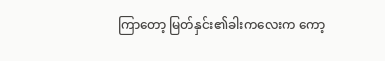ကြာတော့ မြတ်နှင်း၏ခါးကလေးက ကော့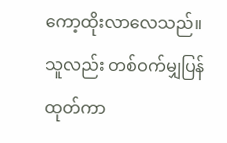ကော့ထိုးလာလေသည်။ သူလည်း တစ်ဝက်မျှပြန်ထုတ်ကာ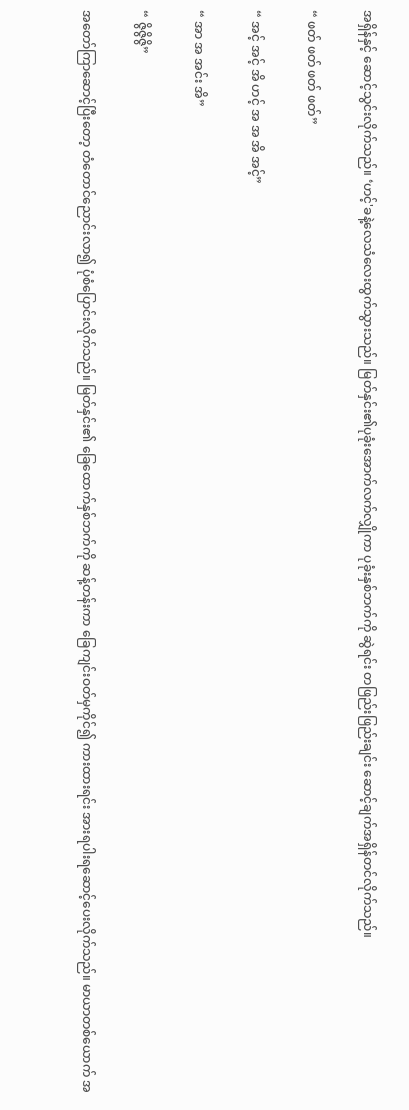အရှိန်နှင့် ဆောင့်သွင်းလိုက်သည်။ ‘ဟင့်'ခနဲ့လေသံလေးထွက်သွားသည်။ မြတ်နှင်း၏ပုခုံးအောက်လက်လျှိုကာ ပုခုံးနှစ်ဘက်ကို ဆွဲရင်း တဖြည်းဖြည်းချင်း ဆောင့်ချက်အရှိန်တင်လိုက်သည်။

“ ဖတ် ဖတ် ဖတ် ဖတ်”

“ အင့် အင့် အိ ဟင့် အ အ အိ အင့်”

“ အာ အ အင်း အိ”

“ ဇွိဇွိဇွိ”

အတော်ကြာဆောင့်ပြီးတော့ တံတောင်ညောင်းလာ၍ ပုံစံပြောင်းလိုက်သည်။ မြတ်နှင်း၏ ခြေထောက်နှစ်ဘက်ကို ဆန့်တန်းကာ ခြေကျင်းဝတ်မှကိုင်၍ ကားထားရင်း အားရပါးရဆောင့်ပေးလိုက်သည်။ မာယာတစ်ယောက် အ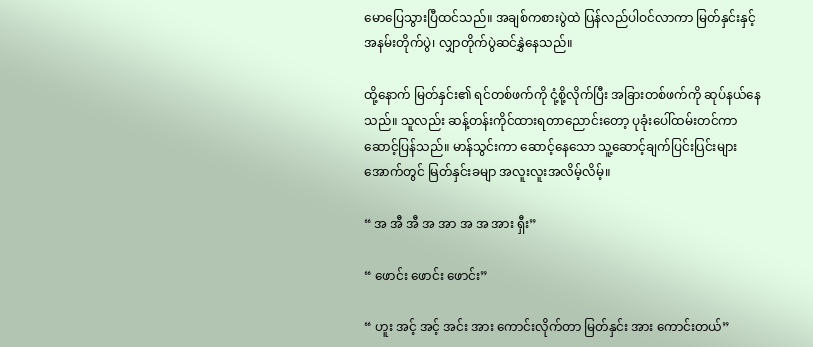မောပြေသွားပြီထင်သည်။ အချစ်ကစားပွဲထဲ ပြန်လည်ပါဝင်လာကာ မြတ်နှင်းနှင့် အနမ်းတိုက်ပွဲ၊ လျှာတိုက်ပွဲဆင်နွှဲနေသည်။

ထို့နောက် မြတ်နှင်း၏ ရင်တစ်ဖက်ကို ငုံ့စို့လိုက်ပြီး အခြားတစ်ဖက်ကို ဆုပ်နယ်နေသည်။ သူလည်း ဆန့်တန်းကိုင်ထားရတာညောင်းတော့ ပုခုံးပေါ်ထမ်းတင်ကာ ဆောင့်ပြန်သည်။ မာန်သွင်းကာ ဆောင့်နေသော သူ့ဆောင့်ချက်ပြင်းပြင်းများအောက်တွင် မြတ်နှင်းခမျာ အလူးလူးအလိမ့်လိမ့်။

“ အ အီ အီ အ အာ အ အ အား ရှီး”

“ ဖောင်း ဖောင်း ဖောင်း”

“ ဟူး အင့် အင့် အင်း အား ကောင်းလိုက်တာ မြတ်နှင်း အား ကောင်းတယ်”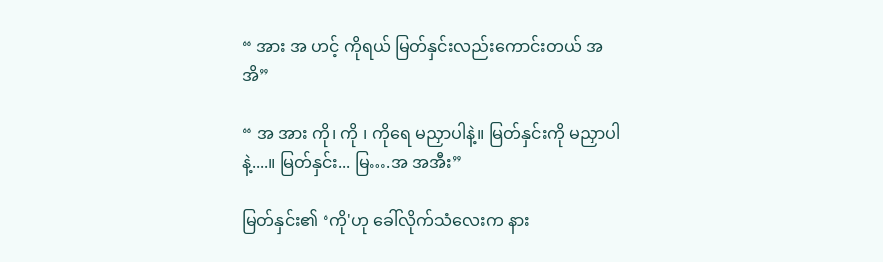“ အား အ ဟင့် ကိုရယ် မြတ်နှင်းလည်းကောင်းတယ် အ အိ”

“ အ အား ကို၊ ကို ၊ ကိုရေ မညှာပါနဲ့။ မြတ်နှင်းကို မညှာပါနဲ့....။ မြတ်နှင်း... မြ….အ အအီး”

မြတ်နှင်း၏ ‘ကို'ဟု ခေါ်လိုက်သံလေးက နား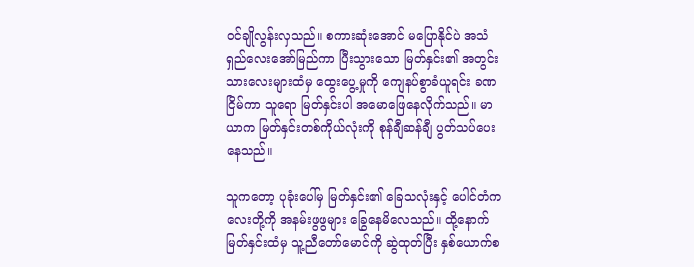ဝင်ချိုလွန်းလှသည်။ စကားဆုံးအောင် မပြောနိုင်ပဲ အသံရှည်လေးအော်မြည်ကာ ပြီးသွားသော မြတ်နှင်း၏ အတွင်းသားလေးများထံမှ ထွေးပွေ့မှုကို ကျေနပ်စွာခံယူရင်း ခဏငြိမ်ကာ သူရော မြတ်နှင်းပါ အမောဖြေနေလိုက်သည်။ မာယာက မြတ်နှင်းတစ်ကိုယ်လုံးကို စုန်ချီဆန်ချီ ပွတ်သပ်ပေးနေသည်။

သူကတော့ ပုခုံးပေါ်မှ မြတ်နှင်း၏ ခြေသလုံးနှင့် ပေါင်တံကလေးတို့ကို အနမ်းဖွဖွများ ခြွေနေမိလေသည်။ ထို့နောက် မြတ်နှင်းထံမှ သူ့ညီတော်မောင်ကို ဆွဲထုတ်ပြီး နှစ်ယောက်စ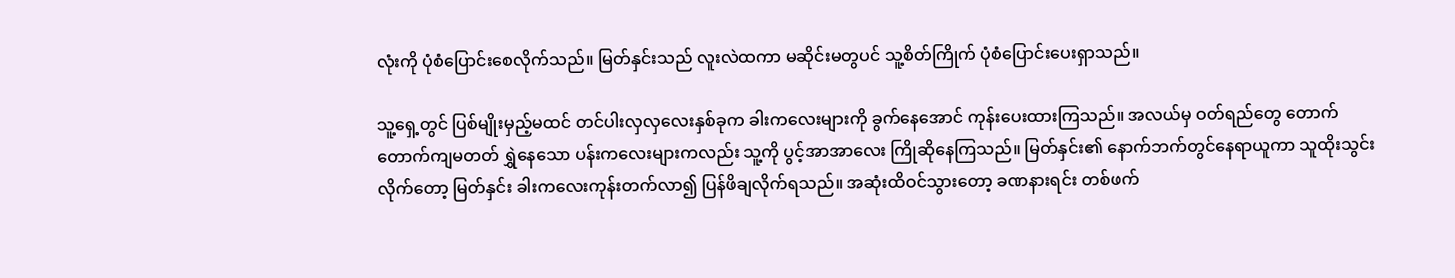လုံးကို ပုံစံပြောင်းစေလိုက်သည်။ မြတ်နှင်းသည် လူးလဲထကာ မဆိုင်းမတွပင် သူ့စိတ်ကြိုက် ပုံစံပြောင်းပေးရှာသည်။

သူ့ရှေ့တွင် ပြစ်မျိုးမှည့်မထင် တင်ပါးလှလှလေးနှစ်ခုက ခါးကလေးများကို ခွက်နေအောင် ကုန်းပေးထားကြသည်။ အလယ်မှ ဝတ်ရည်တွေ တောက်တောက်ကျမတတ် ရွှဲနေသော ပန်းကလေးများကလည်း သူ့ကို ပွင့်အာအာလေး ကြိုဆိုနေကြသည်။ မြတ်နှင်း၏ နောက်ဘက်တွင်နေရာယူကာ သူထိုးသွင်းလိုက်တော့ မြတ်နှင်း ခါးကလေးကုန်းတက်လာ၍ ပြန်ဖိချလိုက်ရသည်။ အဆုံးထိဝင်သွားတော့ ခဏနားရင်း တစ်ဖက်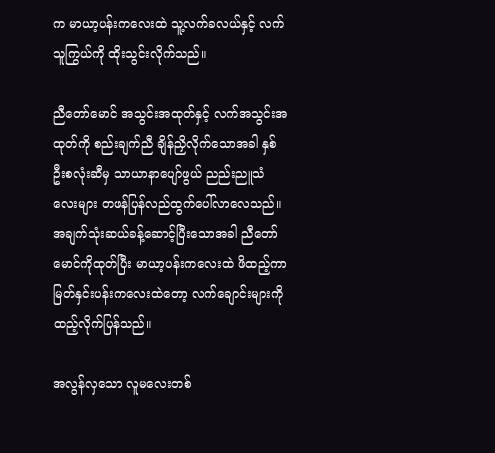က မာယာ့ပန်းကလေးထဲ သူ့လက်ခလယ်နှင့် လက်သူကြွယ်ကို ထိုးသွင်းလိုက်သည်။

ညီတော်မောင် အသွင်းအထုတ်နှင့် လက်အသွင်းအထုတ်ကို စည်းချက်ညီ ချိန်ညှိလိုက်သောအခါ နှစ်ဦးစလုံးဆီမှ သာယာနာပျော်ဖွယ် ညည်းညူသံလေးများ တဖန်ပြန်လည်ထွက်ပေါ်လာလေသည်။ အချက်သုံးဆယ်ခန့်ဆောင့်ပြီးသောအခါ ညီတော်မောင်ကိုထုတ်ပြီး မာယာ့ပန်းကလေးထဲ ဖိထည့်ကာ မြတ်နှင်းပန်းကလေးထဲတော့ လက်ချောင်းများကို ထည့်လိုက်ပြန်သည်။

အလွန်လှသော လူမလေးတစ်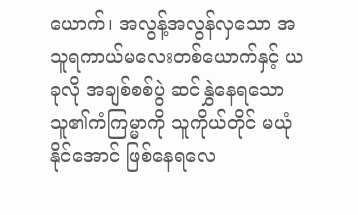ယောက်၊ အလွန့်အလွန်လှသော အသူရကာယ်မလေးတစ်ယောက်နှင့် ယခုလို အချစ်စစ်ပွဲ ဆင်နွှဲနေရသော သူ၏ကံကြမ္မာကို သူကိုယ်တိုင် မယုံနိုင်အောင် ဖြစ်နေရလေ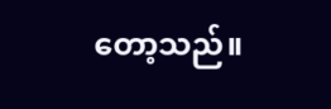တော့သည်။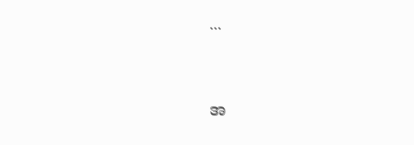...


အ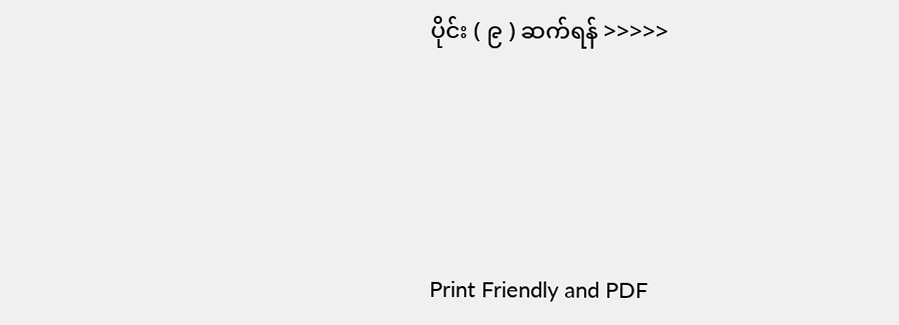ပိုင်း ( ၉ ) ဆက်ရန် >>>>>




Print Friendly and PDF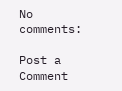No comments:

Post a Comment